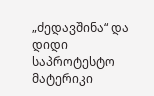„ძედავშინა“ და დიდი საპროტესტო მატერიკი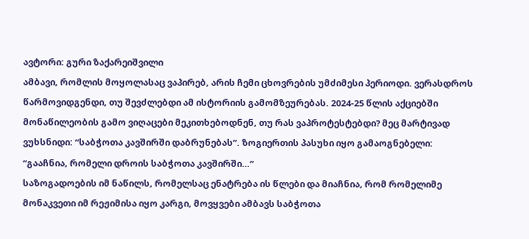ავტორი: გური ზაქარეიშვილი
ამბავი, რომლის მოყოლასაც ვაპირებ, არის ჩემი ცხოვრების უმძიმესი პერიოდი. ვერასდროს წარმოვიდგენდი, თუ შევძლებდი ამ ისტორიის გამომზეურებას. 2024-25 წლის აქციებში მონაწილეობის გამო ვიღაცები მეკითხებოდნენ, თუ რას ვაპროტესტებდი? მეც მარტივად ვუხსნიდი: “საბჭოთა კავშირში დაბრუნებას”. ზოგიერთის პასუხი იყო გამაოგნებელი: “გააჩნია, რომელი დროის საბჭოთა კავშირში…”
საზოგადოების იმ ნაწილს, რომელსაც ენატრება ის წლები და მიაჩნია, რომ რომელიმე მონაკვეთი იმ რეჟიმისა იყო კარგი, მოვყვები ამბავს საბჭოთა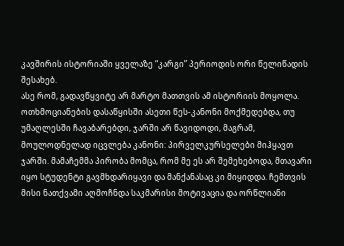კავშირის ისტორიაში ყველაზე “კარგი” პერიოდის ორი წელიწადის შესახებ.
ასე რომ, გადავწყვიტე არ მარტო მათთვის ამ ისტორიის მოყოლა.
ოთხმოციანების დასაწყისში ასეთი წეს-კანონი მოქმედებდა, თუ უმაღლესში ჩავაბარებდი, ჯარში არ წავიდოდი, მაგრამ, მოულოდნელად იცვლება კანონი: პირველკურსელები მიჰყავთ ჯარში. მამაჩემმა პირობა მომცა, რომ მე ეს არ შემეხებოდა, მთავარი იყო სტუდენტი გავმხდარიყავი და მანქანასაც კი მიყიდდა. ჩემთვის მისი ნათქვამი აღმოჩნდა საკმარისი მოტივაცია და ორწლიანი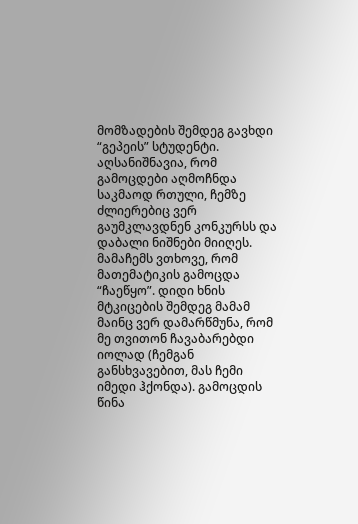მომზადების შემდეგ გავხდი “გეპეის” სტუდენტი. აღსანიშნავია, რომ გამოცდები აღმოჩნდა საკმაოდ რთული, ჩემზე ძლიერებიც ვერ გაუმკლავდნენ კონკურსს და დაბალი ნიშნები მიიღეს. მამაჩემს ვთხოვე, რომ მათემატიკის გამოცდა “ჩაეწყო”. დიდი ხნის მტკიცების შემდეგ მამამ მაინც ვერ დამარწმუნა, რომ მე თვითონ ჩავაბარებდი იოლად (ჩემგან განსხვავებით, მას ჩემი იმედი ჰქონდა). გამოცდის წინა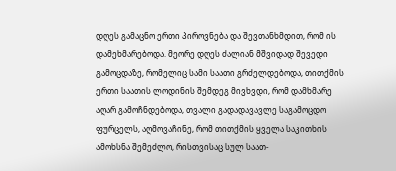დღეს გამაცნო ერთი პიროვნება და შევთანხმდით, რომ ის დამეხმარებოდა. მეორე დღეს ძალიან მშვიდად შევედი გამოცდაზე, რომელიც სამი საათი გრძელდებოდა, თითქმის ერთი საათის ლოდინის შემდეგ მივხვდი, რომ დამხმარე აღარ გამოჩნდებოდა, თვალი გადადავავლე საგამოცდო ფურცელს, აღმოვაჩინე, რომ თითქმის ყველა საკითხის ამოხსნა შემეძლო, რისთვისაც სულ საათ-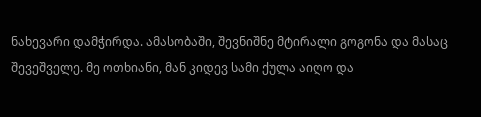ნახევარი დამჭირდა. ამასობაში, შევნიშნე მტირალი გოგონა და მასაც შევეშველე. მე ოთხიანი, მან კიდევ სამი ქულა აიღო და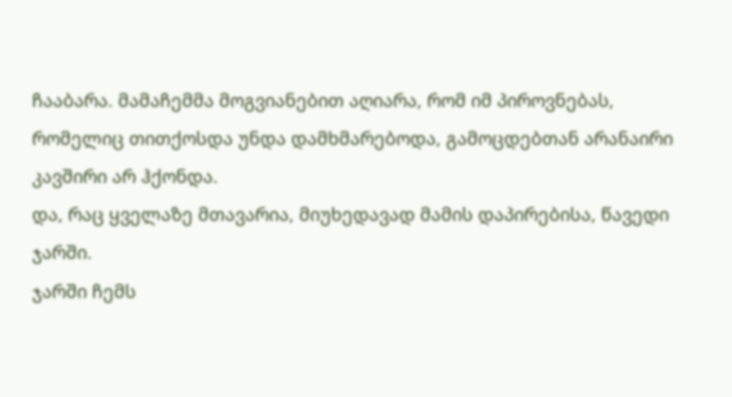ჩააბარა. მამაჩემმა მოგვიანებით აღიარა, რომ იმ პიროვნებას, რომელიც თითქოსდა უნდა დამხმარებოდა, გამოცდებთან არანაირი კავშირი არ ჰქონდა.
და, რაც ყველაზე მთავარია, მიუხედავად მამის დაპირებისა, წავედი ჯარში.
ჯარში ჩემს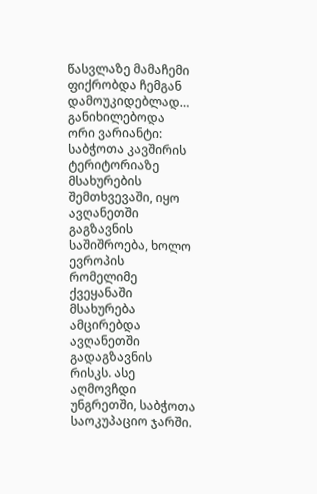წასვლაზე მამაჩემი ფიქრობდა ჩემგან დამოუკიდებლად… განიხილებოდა ორი ვარიანტი: საბჭოთა კავშირის ტერიტორიაზე მსახურების შემთხვევაში, იყო ავღანეთში გაგზავნის საშიშროება, ხოლო ევროპის რომელიმე ქვეყანაში მსახურება ამცირებდა ავღანეთში გადაგზავნის რისკს. ასე აღმოვჩდი უნგრეთში, საბჭოთა საოკუპაციო ჯარში.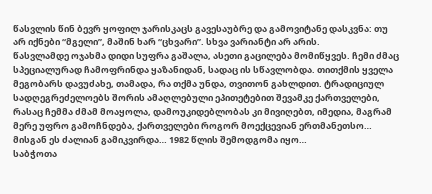წასვლის წინ ბევრ ყოფილ ჯარისკაცს გავესაუბრე და გამოვიტანე დასკვნა: თუ არ იქნები “მგელი”, მაშინ ხარ “ცხვარი”. სხვა ვარიანტი არ არის.
წასვლამდე ოჯახმა დიდი სუფრა გაშალა, ასეთი გაცილება მომიწყვეს. ჩემი ძმაც სპეციალურად ჩამოფრინდა ყაზანიდან, სადაც ის სწავლობდა. თითქმის ყველა მეგობარს დავუძახე, თამადა, რა თქმა უნდა, თვითონ გახლდით. ტრადიციულ სადღეგრეძელოებს შორის ამაღლებული ეპითეტებით შევამკე ქართველები, რასაც ჩემმა ძმამ მოაყოლა, დამოუკიდებლობას კი მივიღებთ, იმედია, მაგრამ მერე უფრო გამოჩნდება, ქართველები როგორ მოექცევიან ერთმანეთსო… მისგან ეს ძალიან გამიკვირდა… 1982 წლის შემოდგომა იყო…
საბჭოთა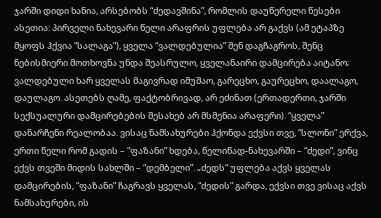ჯარში დიდი ხანია, არსებობს “ძედავშინა”, რომლის დაუწერელი წესები ასეთია: პირველი ნახევარი წელი არაფრის უფლება არ გაქვს (ამ ეტაპზე მყოფს ჰქვია “სალაგა”), ყველა “ვალდებულია” შენ დაგჩაგროს, შენც ნებისმიერი მოთხოვნა უნდა შეასრულო, ყველანაირი დამცირება აიტანო; ვალდებული ხარ ყველას მაგივრად იმუშაო, გარეცხო, გაურეცხო, დაალაგო, დაულაგო. ასეთებს ღამე, ფაქტობრივად, არ ეძინათ (ერთადერთი, ჯარში სექსუალური დამცირებების შესახებ არ მსმენია არაფერი). “ყველა” დანარჩენი რეალობაა. ვისაც ნამსახურები ჰქონდა ექვსი თვე, “სლონი” ერქვა, ერთი წელი რომ გადის – “ფაზანი” ხდება, წელიწად-ნახევარში – “ძედი”, ვინც ექვს თვეში მიდის სახლში – “დემბელი”. „ძედს“ უფლება აქვს ყველას დამცირების, “ფაზანი” ჩაგრავს ყველას, “ძედის” გარდა, ექვსი თვე ვისაც აქვს ნამსახურები, ის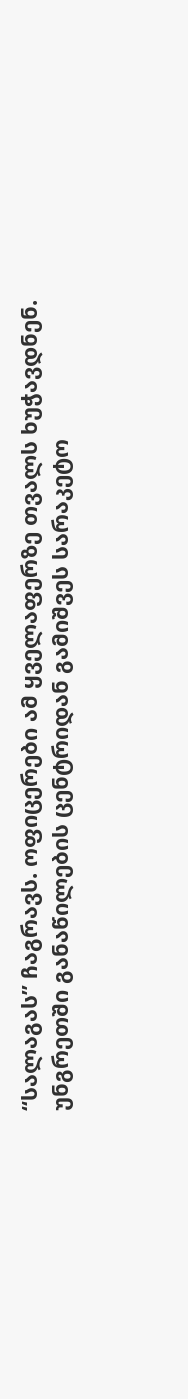“სალაგას” ჩაგრავს. ოფიცერები ამ ყველაფერზე თვალს ხუჭავდნენ.
უნგრეთში განაწილების ცენტრიდან გამიშვეს სარაკეტო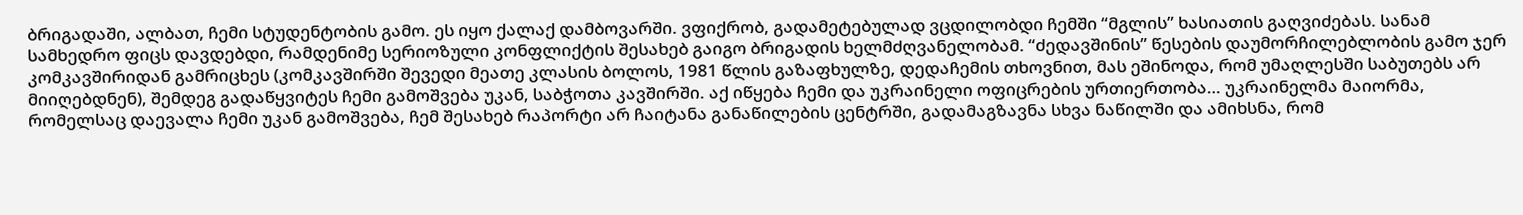ბრიგადაში, ალბათ, ჩემი სტუდენტობის გამო. ეს იყო ქალაქ დამბოვარში. ვფიქრობ, გადამეტებულად ვცდილობდი ჩემში “მგლის” ხასიათის გაღვიძებას. სანამ სამხედრო ფიცს დავდებდი, რამდენიმე სერიოზული კონფლიქტის შესახებ გაიგო ბრიგადის ხელმძღვანელობამ. “ძედავშინის” წესების დაუმორჩილებლობის გამო ჯერ კომკავშირიდან გამრიცხეს (კომკავშირში შევედი მეათე კლასის ბოლოს, 1981 წლის გაზაფხულზე, დედაჩემის თხოვნით, მას ეშინოდა, რომ უმაღლესში საბუთებს არ მიიღებდნენ), შემდეგ გადაწყვიტეს ჩემი გამოშვება უკან, საბჭოთა კავშირში. აქ იწყება ჩემი და უკრაინელი ოფიცრების ურთიერთობა… უკრაინელმა მაიორმა, რომელსაც დაევალა ჩემი უკან გამოშვება, ჩემ შესახებ რაპორტი არ ჩაიტანა განაწილების ცენტრში, გადამაგზავნა სხვა ნაწილში და ამიხსნა, რომ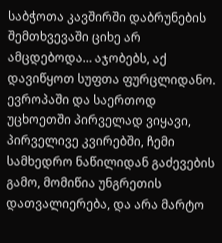საბჭოთა კავშირში დაბრუნების შემთხვევაში ციხე არ ამცდებოდა… აჯობებს, აქ დავიწყოთ სუფთა ფურცლიდანო.
ევროპაში და საერთოდ უცხოეთში პირველად ვიყავი, პირველივე კვირებში, ჩემი სამხედრო ნაწილიდან გაძევების გამო, მომიწია უნგრეთის დათვალიერება, და არა მარტო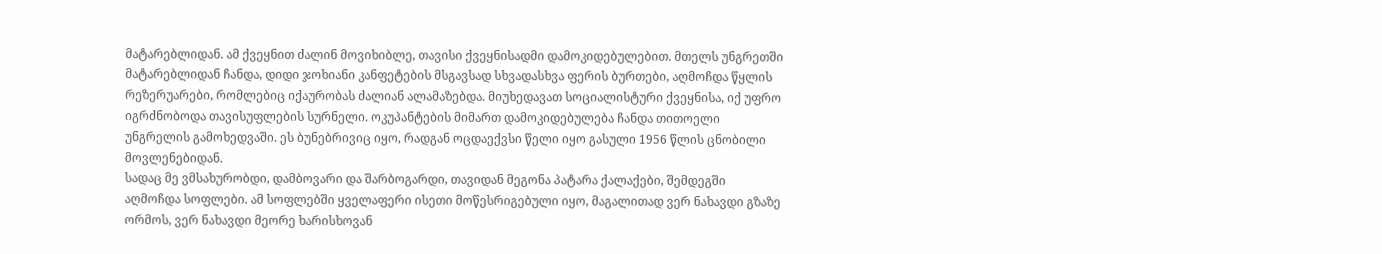მატარებლიდან. ამ ქვეყნით ძალინ მოვიხიბლე, თავისი ქვეყნისადმი დამოკიდებულებით. მთელს უნგრეთში მატარებლიდან ჩანდა, დიდი ჯოხიანი კანფეტების მსგავსად სხვადასხვა ფერის ბურთები, აღმოჩდა წყლის რეზერუარები, რომლებიც იქაურობას ძალიან ალამაზებდა. მიუხედავათ სოციალისტური ქვეყნისა, იქ უფრო იგრძნობოდა თავისუფლების სურნელი. ოკუპანტების მიმართ დამოკიდებულება ჩანდა თითოელი უნგრელის გამოხედვაში. ეს ბუნებრივიც იყო, რადგან ოცდაექვსი წელი იყო გასული 1956 წლის ცნობილი მოვლენებიდან.
სადაც მე ვმსახურობდი, დამბოვარი და შარბოგარდი, თავიდან მეგონა პატარა ქალაქები, შემდეგში აღმოჩდა სოფლები. ამ სოფლებში ყველაფერი ისეთი მოწესრიგებული იყო, მაგალითად ვერ ნახავდი გზაზე ორმოს, ვერ ნახავდი მეორე ხარისხოვან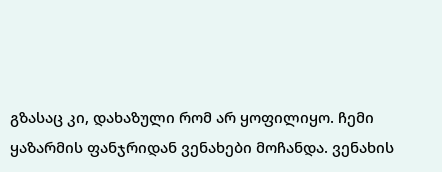გზასაც კი, დახაზული რომ არ ყოფილიყო. ჩემი ყაზარმის ფანჯრიდან ვენახები მოჩანდა. ვენახის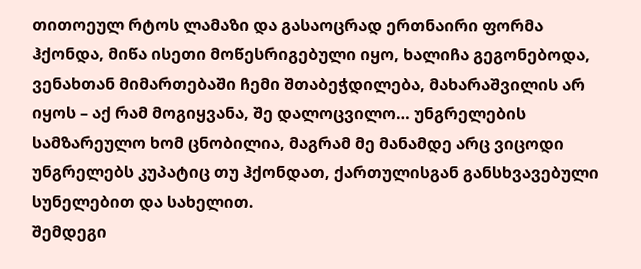თითოეულ რტოს ლამაზი და გასაოცრად ერთნაირი ფორმა ჰქონდა, მიწა ისეთი მოწესრიგებული იყო, ხალიჩა გეგონებოდა, ვენახთან მიმართებაში ჩემი შთაბეჭდილება, მახარაშვილის არ იყოს – აქ რამ მოგიყვანა, შე დალოცვილო… უნგრელების სამზარეულო ხომ ცნობილია, მაგრამ მე მანამდე არც ვიცოდი უნგრელებს კუპატიც თუ ჰქონდათ, ქართულისგან განსხვავებული სუნელებით და სახელით.
შემდეგი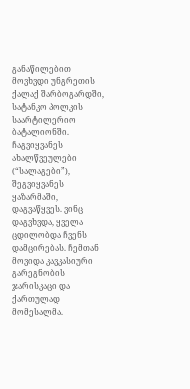განაწილებით მოვხვდი უნგრეთის ქალაქ შარბოგარდში, სატანკო პოლკის საარტილერიო ბატალიონში. ჩაგვიყვანეს ახალწვეულები (“სალაგები”), შეგვიყვანეს ყაზარმაში, დაგვაწყვეს. ვინც დაგვხვდა, ყველა ცდილობდა ჩვენს დამცირებას. ჩემთან მოვიდა კავკასიური გარეგნობის ჯარისკაცი და ქართულად მომესალმა.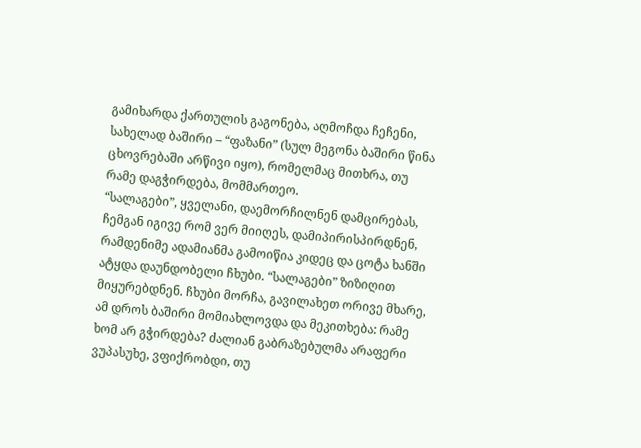გამიხარდა ქართულის გაგონება, აღმოჩდა ჩეჩენი, სახელად ბაშირი – “ფაზანი” (სულ მეგონა ბაშირი წინა ცხოვრებაში არწივი იყო), რომელმაც მითხრა, თუ რამე დაგჭირდება, მომმართეო.
“სალაგები”, ყველანი, დაემორჩილნენ დამცირებას, ჩემგან იგივე რომ ვერ მიიღეს, დამიპირისპირდნენ, რამდენიმე ადამიანმა გამოიწია კიდეც და ცოტა ხანში ატყდა დაუნდობელი ჩხუბი. “სალაგები” ზიზიღით მიყურებდნენ. ჩხუბი მორჩა, გავილახეთ ორივე მხარე, ამ დროს ბაშირი მომიახლოვდა და მეკითხება: რამე ხომ არ გჭირდება? ძალიან გაბრაზებულმა არაფერი ვუპასუხე, ვფიქრობდი, თუ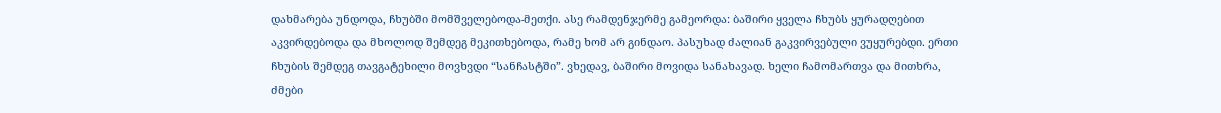დახმარება უნდოდა, ჩხუბში მომშველებოდა-მეთქი. ასე რამდენჯერმე გამეორდა: ბაშირი ყველა ჩხუბს ყურადღებით აკვირდებოდა და მხოლოდ შემდეგ მეკითხებოდა, რამე ხომ არ გინდაო. პასუხად ძალიან გაკვირვებული ვუყურებდი. ერთი ჩხუბის შემდეგ თავგატეხილი მოვხვდი “სანჩასტში”. ვხედავ, ბაშირი მოვიდა სანახავად. ხელი ჩამომართვა და მითხრა, ძმები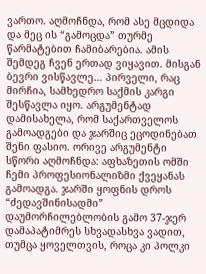ვართო. აღმოჩნდა, რომ ასე მცდიდა და მეც ის “გამოცდა” თურმე წარმატებით ჩამიბარებია. ამის შემდეგ ჩვენ ერთად ვიყავით. მისგან ბევრი ვისწავლე… პირველი, რაც მირჩია, სამხედრო საქმის კარგი შესწავლა იყო. არგუმენტად დამისახელა, რომ საქართველოს გამოადგები და ჯარშიც ეცოდინებათ შენი ფასიო. ორივე არგუმენტი სწორი აღმოჩნდა: აფხაზეთის ომში ჩემი პროფესიონალიზმი ქვეყანას გამოადგა. ჯარში ყოფნის დროს “ძედავშინისადმი” დაუმორჩილებლობის გამო 37-ჯერ დამაპატიმრეს სხვადასხვა ვადით, თუმცა ყოველთვის, როცა კი პოლკი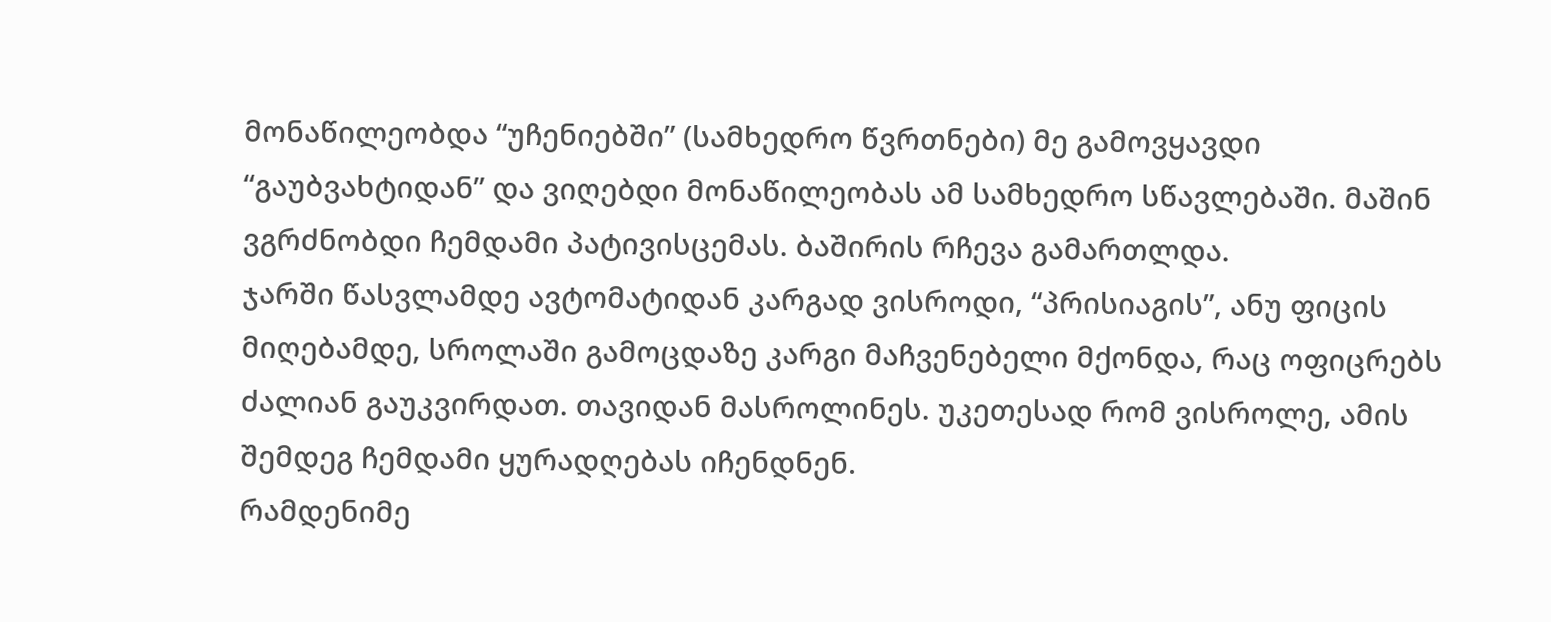მონაწილეობდა “უჩენიებში” (სამხედრო წვრთნები) მე გამოვყავდი “გაუბვახტიდან” და ვიღებდი მონაწილეობას ამ სამხედრო სწავლებაში. მაშინ ვგრძნობდი ჩემდამი პატივისცემას. ბაშირის რჩევა გამართლდა.
ჯარში წასვლამდე ავტომატიდან კარგად ვისროდი, “პრისიაგის”, ანუ ფიცის მიღებამდე, სროლაში გამოცდაზე კარგი მაჩვენებელი მქონდა, რაც ოფიცრებს ძალიან გაუკვირდათ. თავიდან მასროლინეს. უკეთესად რომ ვისროლე, ამის შემდეგ ჩემდამი ყურადღებას იჩენდნენ.
რამდენიმე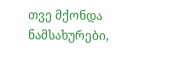თვე მქონდა ნამსახურები,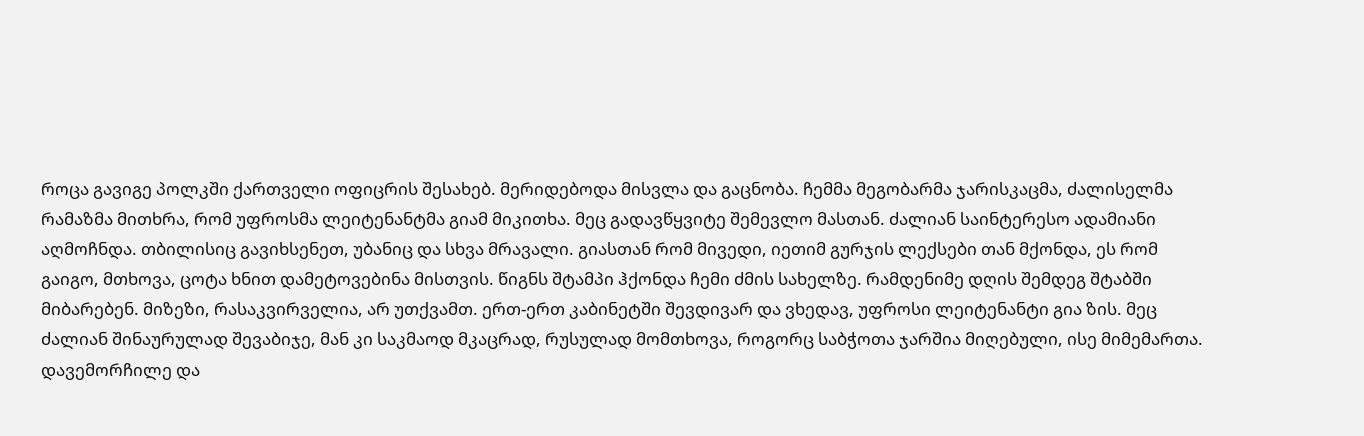როცა გავიგე პოლკში ქართველი ოფიცრის შესახებ. მერიდებოდა მისვლა და გაცნობა. ჩემმა მეგობარმა ჯარისკაცმა, ძალისელმა რამაზმა მითხრა, რომ უფროსმა ლეიტენანტმა გიამ მიკითხა. მეც გადავწყვიტე შემევლო მასთან. ძალიან საინტერესო ადამიანი აღმოჩნდა. თბილისიც გავიხსენეთ, უბანიც და სხვა მრავალი. გიასთან რომ მივედი, იეთიმ გურჯის ლექსები თან მქონდა, ეს რომ გაიგო, მთხოვა, ცოტა ხნით დამეტოვებინა მისთვის. წიგნს შტამპი ჰქონდა ჩემი ძმის სახელზე. რამდენიმე დღის შემდეგ შტაბში მიბარებენ. მიზეზი, რასაკვირველია, არ უთქვამთ. ერთ-ერთ კაბინეტში შევდივარ და ვხედავ, უფროსი ლეიტენანტი გია ზის. მეც ძალიან შინაურულად შევაბიჯე, მან კი საკმაოდ მკაცრად, რუსულად მომთხოვა, როგორც საბჭოთა ჯარშია მიღებული, ისე მიმემართა. დავემორჩილე და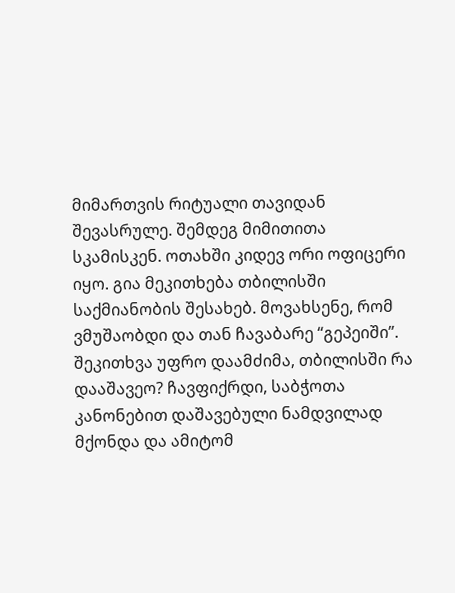მიმართვის რიტუალი თავიდან შევასრულე. შემდეგ მიმითითა სკამისკენ. ოთახში კიდევ ორი ოფიცერი იყო. გია მეკითხება თბილისში საქმიანობის შესახებ. მოვახსენე, რომ ვმუშაობდი და თან ჩავაბარე “გეპეიში”. შეკითხვა უფრო დაამძიმა, თბილისში რა დააშავეო? ჩავფიქრდი, საბჭოთა კანონებით დაშავებული ნამდვილად მქონდა და ამიტომ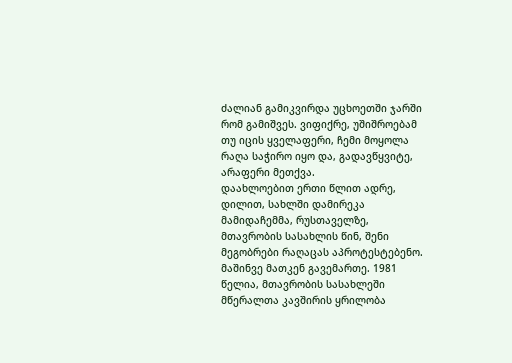ძალიან გამიკვირდა უცხოეთში ჯარში რომ გამიშვეს. ვიფიქრე, უშიშროებამ თუ იცის ყველაფერი, ჩემი მოყოლა რაღა საჭირო იყო და, გადავწყვიტე, არაფერი მეთქვა.
დაახლოებით ერთი წლით ადრე, დილით, სახლში დამირეკა მამიდაჩემმა, რუსთაველზე, მთავრობის სასახლის წინ, შენი მეგობრები რაღაცას აპროტესტებენო. მაშინვე მათკენ გავემართე. 1981 წელია, მთავრობის სასახლეში მწერალთა კავშირის ყრილობა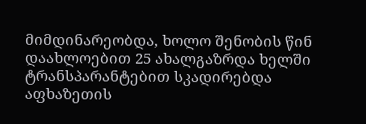მიმდინარეობდა, ხოლო შენობის წინ დაახლოებით 25 ახალგაზრდა ხელში ტრანსპარანტებით სკადირებდა აფხაზეთის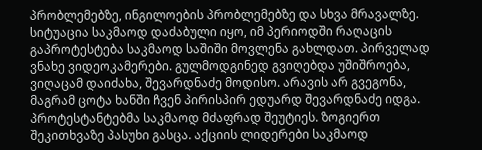პრობლემებზე, ინგილოების პრობლემებზე და სხვა მრავალზე. სიტუაცია საკმაოდ დაძაბული იყო, იმ პერიოდში რაღაცის გაპროტესტება საკმაოდ საშიში მოვლენა გახლდათ. პირველად ვნახე ვიდეოკამერები. გულმოდგინედ გვიღებდა უშიშროება, ვიღაცამ დაიძახა, შევარდნაძე მოდისო. არავის არ გვეგონა, მაგრამ ცოტა ხანში ჩვენ პირისპირ ედუარდ შევარდნაძე იდგა. პროტესტანტებმა საკმაოდ მძაფრად შეუტიეს. ზოგიერთ შეკითხვაზე პასუხი გასცა. აქციის ლიდერები საკმაოდ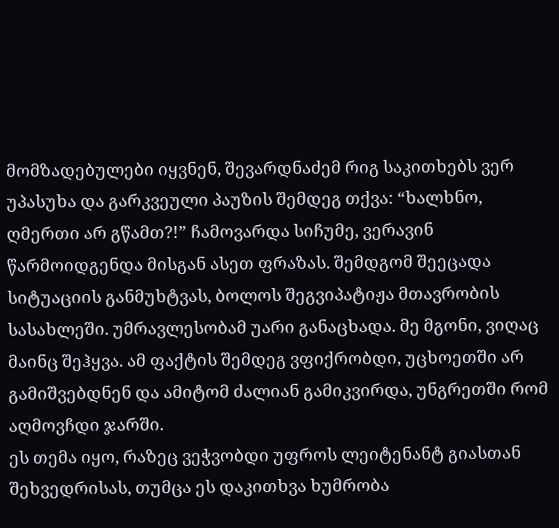მომზადებულები იყვნენ, შევარდნაძემ რიგ საკითხებს ვერ უპასუხა და გარკვეული პაუზის შემდეგ თქვა: “ხალხნო, ღმერთი არ გწამთ?!” ჩამოვარდა სიჩუმე, ვერავინ წარმოიდგენდა მისგან ასეთ ფრაზას. შემდგომ შეეცადა სიტუაციის განმუხტვას, ბოლოს შეგვიპატიჟა მთავრობის სასახლეში. უმრავლესობამ უარი განაცხადა. მე მგონი, ვიღაც მაინც შეჰყვა. ამ ფაქტის შემდეგ ვფიქრობდი, უცხოეთში არ გამიშვებდნენ და ამიტომ ძალიან გამიკვირდა, უნგრეთში რომ აღმოვჩდი ჯარში.
ეს თემა იყო, რაზეც ვეჭვობდი უფროს ლეიტენანტ გიასთან შეხვედრისას, თუმცა ეს დაკითხვა ხუმრობა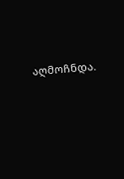აღმოჩნდა.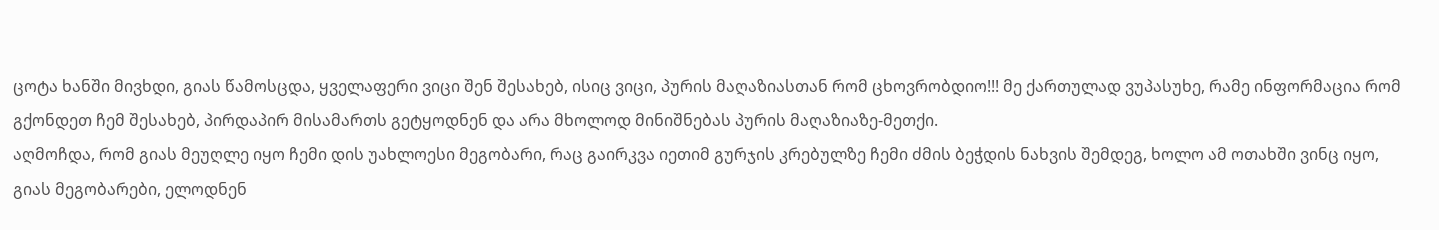ცოტა ხანში მივხდი, გიას წამოსცდა, ყველაფერი ვიცი შენ შესახებ, ისიც ვიცი, პურის მაღაზიასთან რომ ცხოვრობდიო!!! მე ქართულად ვუპასუხე, რამე ინფორმაცია რომ გქონდეთ ჩემ შესახებ, პირდაპირ მისამართს გეტყოდნენ და არა მხოლოდ მინიშნებას პურის მაღაზიაზე-მეთქი.
აღმოჩდა, რომ გიას მეუღლე იყო ჩემი დის უახლოესი მეგობარი, რაც გაირკვა იეთიმ გურჯის კრებულზე ჩემი ძმის ბეჭდის ნახვის შემდეგ, ხოლო ამ ოთახში ვინც იყო, გიას მეგობარები, ელოდნენ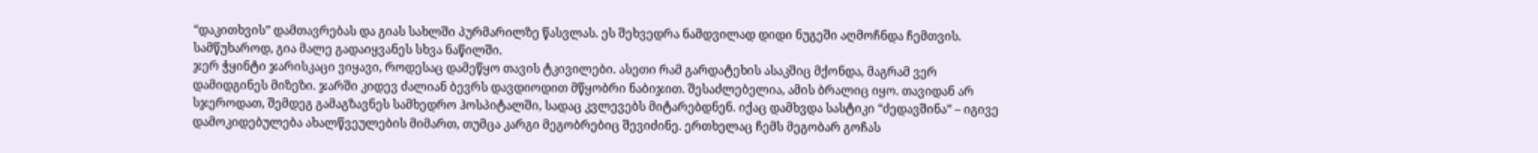“დაკითხვის” დამთავრებას და გიას სახლში პურმარილზე წასვლას. ეს შეხვედრა ნამდვილად დიდი ნუგეში აღმოჩნდა ჩემთვის. სამწუხაროდ, გია მალე გადაიყვანეს სხვა ნაწილში.
ჯერ ჭყინტი ჯარისკაცი ვიყავი, როდესაც დამეწყო თავის ტკივილები. ასეთი რამ გარდატეხის ასაკშიც მქონდა, მაგრამ ვერ დამიდგინეს მიზეზი. ჯარში კიდევ ძალიან ბევრს დავდიოდით მწყობრი ნაბიჯით. შესაძლებელია, ამის ბრალიც იყო. თავიდან არ სჯეროდათ, შემდეგ გამაგზავნეს სამხედრო ჰოსპიტალში, სადაც კვლევებს მიტარებდნენ. იქაც დამხვდა სასტიკი “ძედავშინა” – იგივე დამოკიდებულება ახალწვეულების მიმართ, თუმცა კარგი მეგობრებიც შევიძინე. ერთხელაც ჩემს მეგობარ გოჩას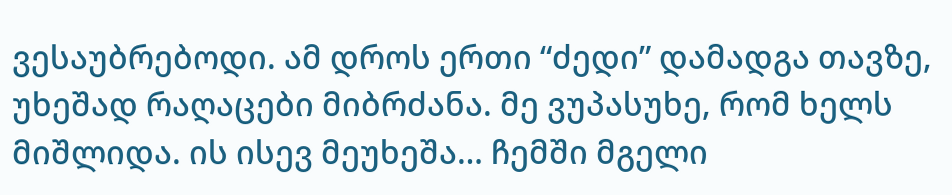ვესაუბრებოდი. ამ დროს ერთი “ძედი” დამადგა თავზე, უხეშად რაღაცები მიბრძანა. მე ვუპასუხე, რომ ხელს მიშლიდა. ის ისევ მეუხეშა… ჩემში მგელი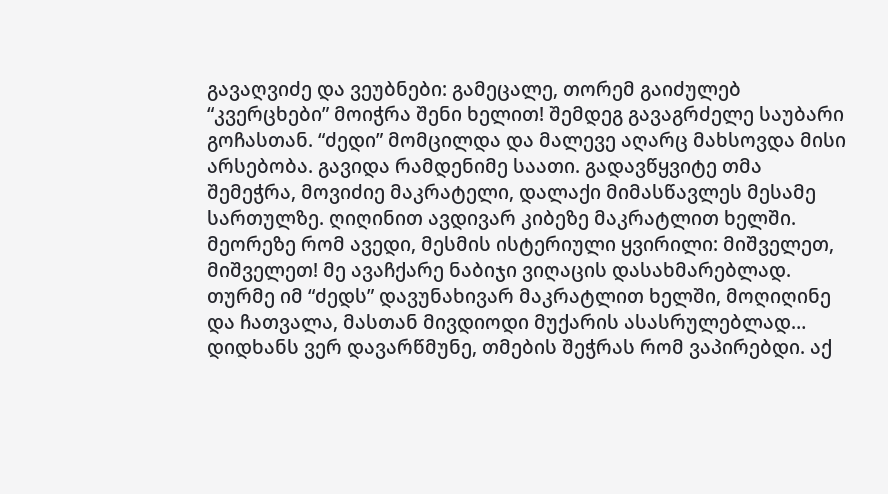გავაღვიძე და ვეუბნები: გამეცალე, თორემ გაიძულებ “კვერცხები” მოიჭრა შენი ხელით! შემდეგ გავაგრძელე საუბარი გოჩასთან. “ძედი” მომცილდა და მალევე აღარც მახსოვდა მისი არსებობა. გავიდა რამდენიმე საათი. გადავწყვიტე თმა შემეჭრა, მოვიძიე მაკრატელი, დალაქი მიმასწავლეს მესამე სართულზე. ღიღინით ავდივარ კიბეზე მაკრატლით ხელში. მეორეზე რომ ავედი, მესმის ისტერიული ყვირილი: მიშველეთ, მიშველეთ! მე ავაჩქარე ნაბიჯი ვიღაცის დასახმარებლად. თურმე იმ “ძედს” დავუნახივარ მაკრატლით ხელში, მოღიღინე და ჩათვალა, მასთან მივდიოდი მუქარის ასასრულებლად… დიდხანს ვერ დავარწმუნე, თმების შეჭრას რომ ვაპირებდი. აქ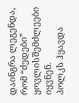დაინგრა ლეგენდა, რომ “ძედები” ყოვლისშემძლეები იყვნენ.
პოლკს ჰყავდა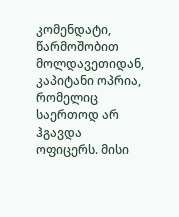კომენდატი, წარმოშობით მოლდავეთიდან, კაპიტანი ოპრია, რომელიც საერთოდ არ ჰგავდა ოფიცერს. მისი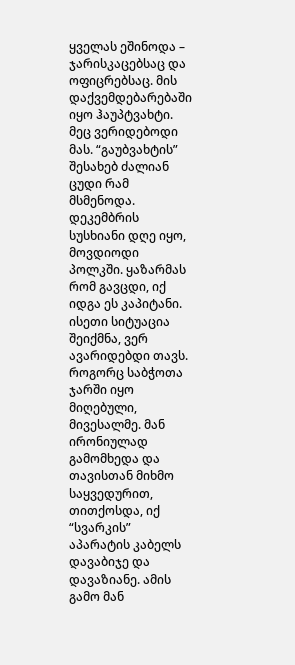ყველას ეშინოდა – ჯარისკაცებსაც და ოფიცრებსაც. მის დაქვემდებარებაში იყო ჰაუპტვახტი. მეც ვერიდებოდი მას. “გაუბვახტის” შესახებ ძალიან ცუდი რამ მსმენოდა. დეკემბრის სუსხიანი დღე იყო, მოვდიოდი პოლკში. ყაზარმას რომ გავცდი, იქ იდგა ეს კაპიტანი. ისეთი სიტუაცია შეიქმნა, ვერ ავარიდებდი თავს. როგორც საბჭოთა ჯარში იყო მიღებული, მივესალმე. მან ირონიულად გამომხედა და თავისთან მიხმო საყვედურით, თითქოსდა, იქ “სვარკის” აპარატის კაბელს დავაბიჯე და დავაზიანე. ამის გამო მან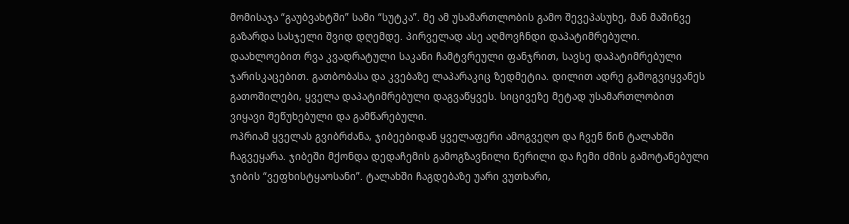მომისაჯა “გაუბვახტში” სამი “სუტკა”. მე ამ უსამართლობის გამო შევეპასუხე, მან მაშინვე გაზარდა სასჯელი შვიდ დღემდე. პირველად ასე აღმოვჩნდი დაპატიმრებული. დაახლოებით რვა კვადრატული საკანი ჩამტვრეული ფანჯრით, სავსე დაპატიმრებული ჯარისკაცებით. გათბობასა და კვებაზე ლაპარაკიც ზედმეტია. დილით ადრე გამოგვიყვანეს გათოშილები, ყველა დაპატიმრებული დაგვაწყვეს. სიცივეზე მეტად უსამართლობით ვიყავი შეწუხებული და გამწარებული.
ოპრიამ ყველას გვიბრძანა, ჯიბეებიდან ყველაფერი ამოგვეღო და ჩვენ წინ ტალახში ჩაგვეყარა. ჯიბეში მქონდა დედაჩემის გამოგზავნილი წერილი და ჩემი ძმის გამოტანებული ჯიბის “ვეფხისტყაოსანი”. ტალახში ჩაგდებაზე უარი ვუთხარი,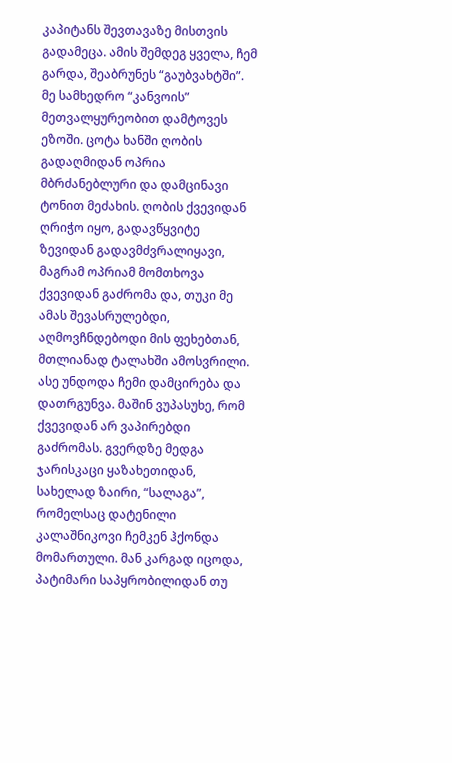კაპიტანს შევთავაზე მისთვის გადამეცა. ამის შემდეგ ყველა, ჩემ გარდა, შეაბრუნეს “გაუბვახტში”. მე სამხედრო “კანვოის” მეთვალყურეობით დამტოვეს ეზოში. ცოტა ხანში ღობის გადაღმიდან ოპრია მბრძანებლური და დამცინავი ტონით მეძახის. ღობის ქვევიდან ღრიჭო იყო, გადავწყვიტე ზევიდან გადავმძვრალიყავი, მაგრამ ოპრიამ მომთხოვა ქვევიდან გაძრომა და, თუკი მე ამას შევასრულებდი, აღმოვჩნდებოდი მის ფეხებთან, მთლიანად ტალახში ამოსვრილი. ასე უნდოდა ჩემი დამცირება და დათრგუნვა. მაშინ ვუპასუხე, რომ ქვევიდან არ ვაპირებდი გაძრომას. გვერდზე მედგა ჯარისკაცი ყაზახეთიდან, სახელად ზაირი, “სალაგა”, რომელსაც დატენილი კალაშნიკოვი ჩემკენ ჰქონდა მომართული. მან კარგად იცოდა, პატიმარი საპყრობილიდან თუ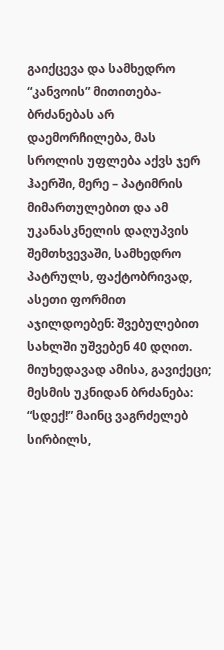გაიქცევა და სამხედრო “კანვოის” მითითება-ბრძანებას არ დაემორჩილება, მას სროლის უფლება აქვს ჯერ ჰაერში, მერე – პატიმრის მიმართულებით და ამ უკანასკნელის დაღუპვის შემთხვევაში, სამხედრო პატრულს, ფაქტობრივად, ასეთი ფორმით აჯილდოებენ: შვებულებით სახლში უშვებენ 40 დღით. მიუხედავად ამისა, გავიქეცი; მესმის უკნიდან ბრძანება: “სდექ!” მაინც ვაგრძელებ სირბილს,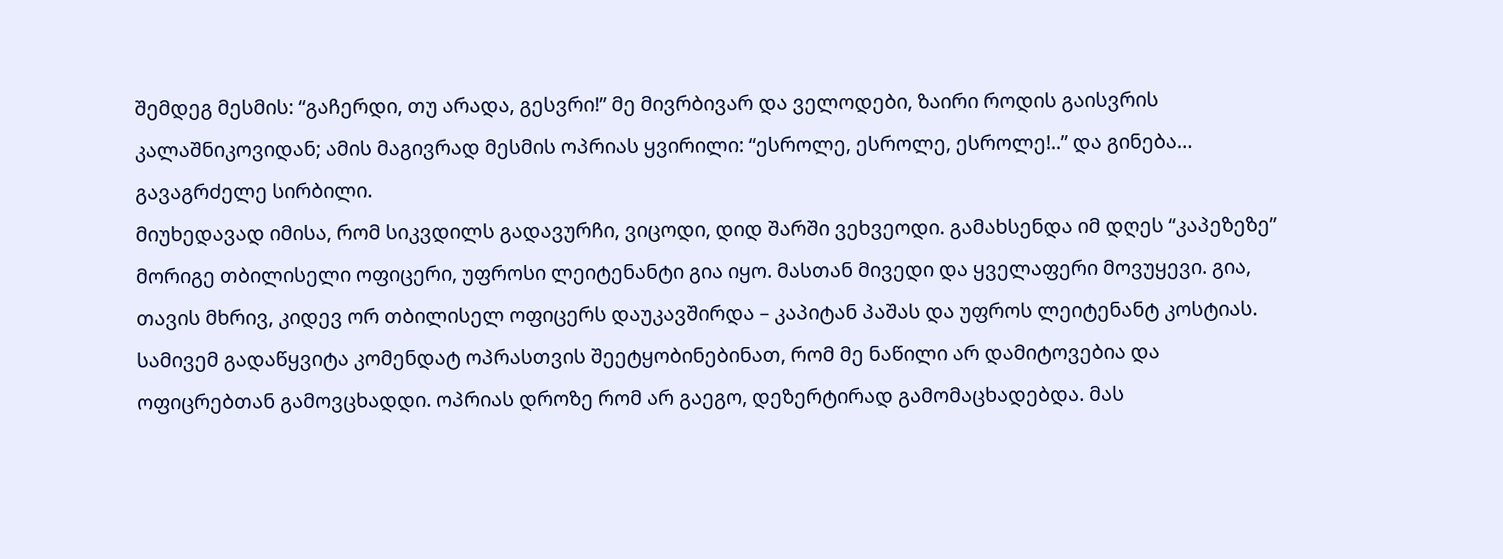შემდეგ მესმის: “გაჩერდი, თუ არადა, გესვრი!” მე მივრბივარ და ველოდები, ზაირი როდის გაისვრის კალაშნიკოვიდან; ამის მაგივრად მესმის ოპრიას ყვირილი: “ესროლე, ესროლე, ესროლე!..” და გინება… გავაგრძელე სირბილი.
მიუხედავად იმისა, რომ სიკვდილს გადავურჩი, ვიცოდი, დიდ შარში ვეხვეოდი. გამახსენდა იმ დღეს “კაპეზეზე” მორიგე თბილისელი ოფიცერი, უფროსი ლეიტენანტი გია იყო. მასთან მივედი და ყველაფერი მოვუყევი. გია, თავის მხრივ, კიდევ ორ თბილისელ ოფიცერს დაუკავშირდა – კაპიტან პაშას და უფროს ლეიტენანტ კოსტიას. სამივემ გადაწყვიტა კომენდატ ოპრასთვის შეეტყობინებინათ, რომ მე ნაწილი არ დამიტოვებია და ოფიცრებთან გამოვცხადდი. ოპრიას დროზე რომ არ გაეგო, დეზერტირად გამომაცხადებდა. მას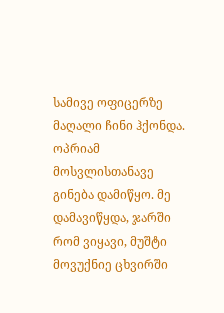სამივე ოფიცერზე მაღალი ჩინი ჰქონდა. ოპრიამ მოსვლისთანავე გინება დამიწყო. მე დამავიწყდა, ჯარში რომ ვიყავი, მუშტი მოვუქნიე ცხვირში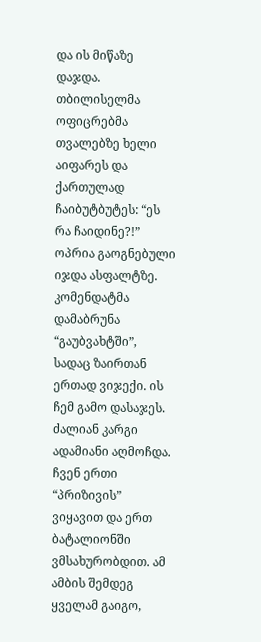და ის მიწაზე დაჯდა. თბილისელმა ოფიცრებმა თვალებზე ხელი აიფარეს და ქართულად ჩაიბუტბუტეს: “ეს რა ჩაიდინე?!” ოპრია გაოგნებული იჯდა ასფალტზე. კომენდატმა დამაბრუნა “გაუბვახტში”, სადაც ზაირთან ერთად ვიჯექი. ის ჩემ გამო დასაჯეს. ძალიან კარგი ადამიანი აღმოჩდა. ჩვენ ერთი “პრიზივის” ვიყავით და ერთ ბატალიონში ვმსახურობდით. ამ ამბის შემდეგ ყველამ გაიგო,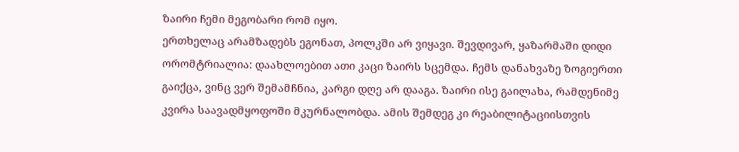ზაირი ჩემი მეგობარი რომ იყო.
ერთხელაც არამზადებს ეგონათ, პოლკში არ ვიყავი. შევდივარ, ყაზარმაში დიდი ორომტრიალია: დაახლოებით ათი კაცი ზაირს სცემდა. ჩემს დანახვაზე ზოგიერთი გაიქცა, ვინც ვერ შემამჩნია, კარგი დღე არ დააგა. ზაირი ისე გაილახა, რამდენიმე კვირა საავადმყოფოში მკურნალობდა. ამის შემდეგ კი რეაბილიტაციისთვის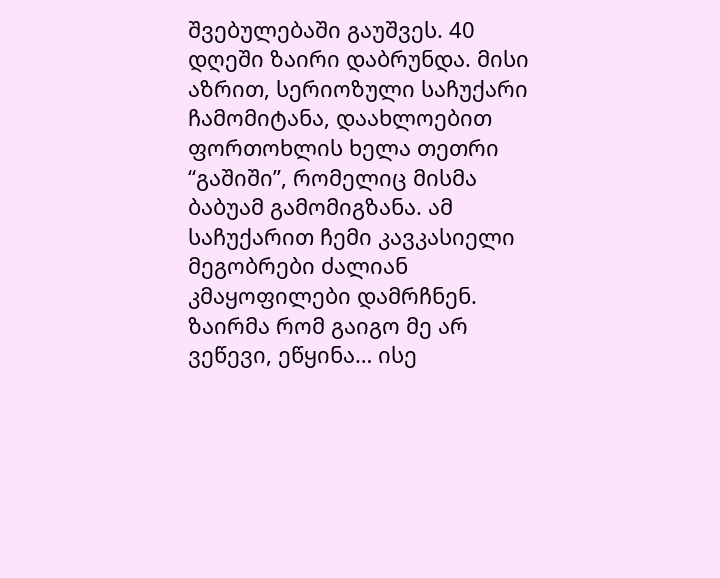შვებულებაში გაუშვეს. 40 დღეში ზაირი დაბრუნდა. მისი აზრით, სერიოზული საჩუქარი ჩამომიტანა, დაახლოებით ფორთოხლის ხელა თეთრი “გაშიში”, რომელიც მისმა ბაბუამ გამომიგზანა. ამ საჩუქარით ჩემი კავკასიელი მეგობრები ძალიან კმაყოფილები დამრჩნენ. ზაირმა რომ გაიგო მე არ ვეწევი, ეწყინა… ისე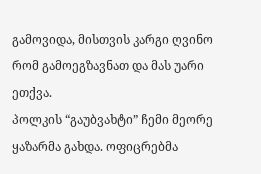გამოვიდა, მისთვის კარგი ღვინო რომ გამოეგზავნათ და მას უარი ეთქვა.
პოლკის “გაუბვახტი” ჩემი მეორე ყაზარმა გახდა. ოფიცრებმა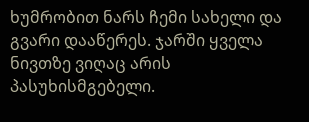ხუმრობით ნარს ჩემი სახელი და გვარი დააწერეს. ჯარში ყველა ნივთზე ვიღაც არის პასუხისმგებელი.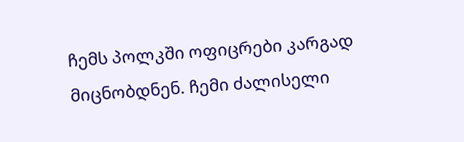ჩემს პოლკში ოფიცრები კარგად მიცნობდნენ. ჩემი ძალისელი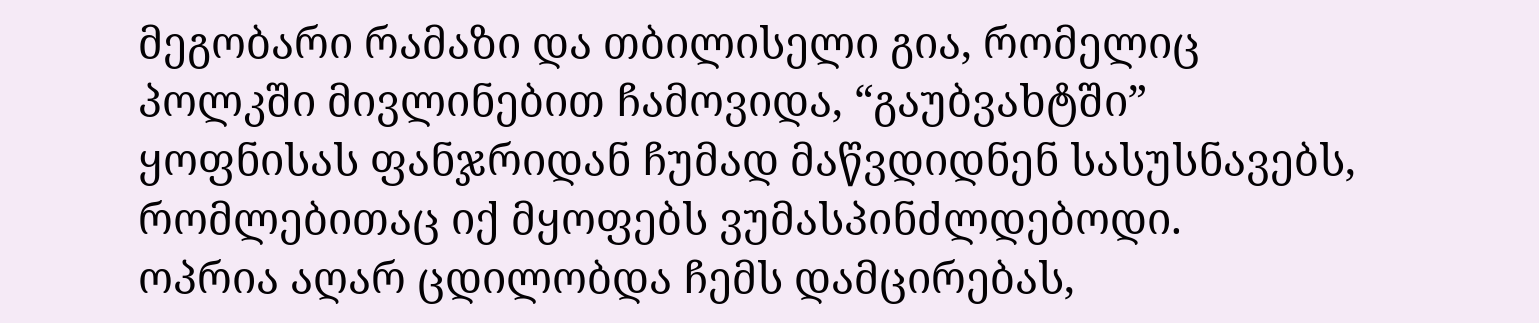მეგობარი რამაზი და თბილისელი გია, რომელიც პოლკში მივლინებით ჩამოვიდა, “გაუბვახტში” ყოფნისას ფანჯრიდან ჩუმად მაწვდიდნენ სასუსნავებს, რომლებითაც იქ მყოფებს ვუმასპინძლდებოდი.
ოპრია აღარ ცდილობდა ჩემს დამცირებას,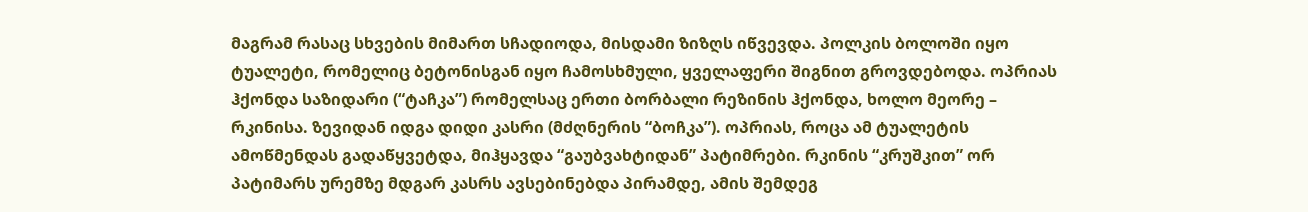მაგრამ რასაც სხვების მიმართ სჩადიოდა, მისდამი ზიზღს იწვევდა. პოლკის ბოლოში იყო ტუალეტი, რომელიც ბეტონისგან იყო ჩამოსხმული, ყველაფერი შიგნით გროვდებოდა. ოპრიას ჰქონდა საზიდარი (“ტაჩკა”) რომელსაც ერთი ბორბალი რეზინის ჰქონდა, ხოლო მეორე – რკინისა. ზევიდან იდგა დიდი კასრი (მძღნერის “ბოჩკა”). ოპრიას, როცა ამ ტუალეტის ამოწმენდას გადაწყვეტდა, მიჰყავდა “გაუბვახტიდან” პატიმრები. რკინის “კრუშკით” ორ პატიმარს ურემზე მდგარ კასრს ავსებინებდა პირამდე, ამის შემდეგ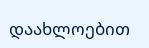დაახლოებით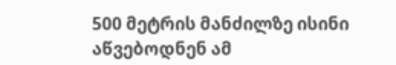500 მეტრის მანძილზე ისინი აწვებოდნენ ამ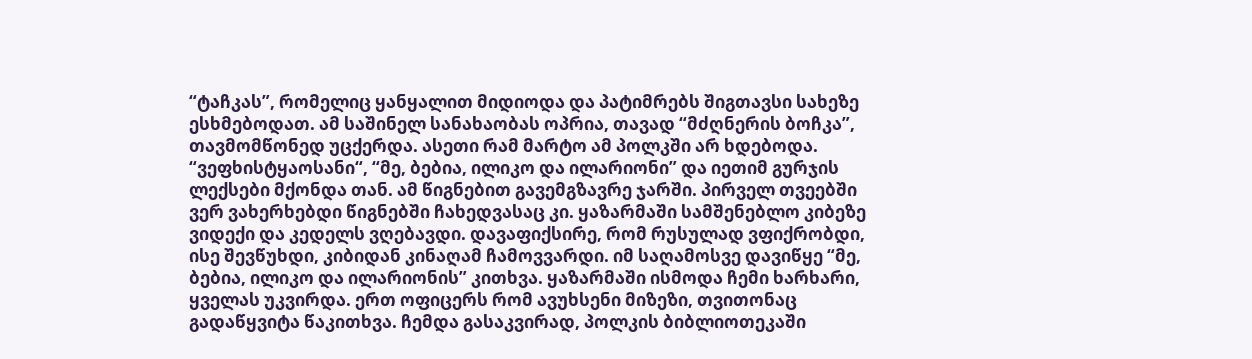“ტაჩკას”, რომელიც ყანყალით მიდიოდა და პატიმრებს შიგთავსი სახეზე ესხმებოდათ. ამ საშინელ სანახაობას ოპრია, თავად “მძღნერის ბოჩკა”, თავმომწონედ უცქერდა. ასეთი რამ მარტო ამ პოლკში არ ხდებოდა.
“ვეფხისტყაოსანი“, “მე, ბებია, ილიკო და ილარიონი” და იეთიმ გურჯის ლექსები მქონდა თან. ამ წიგნებით გავემგზავრე ჯარში. პირველ თვეებში ვერ ვახერხებდი წიგნებში ჩახედვასაც კი. ყაზარმაში სამშენებლო კიბეზე ვიდექი და კედელს ვღებავდი. დავაფიქსირე, რომ რუსულად ვფიქრობდი, ისე შევწუხდი, კიბიდან კინაღამ ჩამოვვარდი. იმ საღამოსვე დავიწყე “მე, ბებია, ილიკო და ილარიონის” კითხვა. ყაზარმაში ისმოდა ჩემი ხარხარი, ყველას უკვირდა. ერთ ოფიცერს რომ ავუხსენი მიზეზი, თვითონაც გადაწყვიტა წაკითხვა. ჩემდა გასაკვირად, პოლკის ბიბლიოთეკაში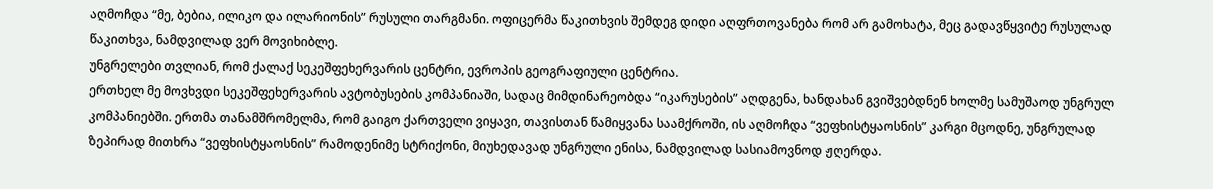აღმოჩდა “მე, ბებია, ილიკო და ილარიონის” რუსული თარგმანი. ოფიცერმა წაკითხვის შემდეგ დიდი აღფრთოვანება რომ არ გამოხატა, მეც გადავწყვიტე რუსულად წაკითხვა, ნამდვილად ვერ მოვიხიბლე.
უნგრელები თვლიან, რომ ქალაქ სეკეშფეხერვარის ცენტრი, ევროპის გეოგრაფიული ცენტრია.
ერთხელ მე მოვხვდი სეკეშფეხერვარის ავტობუსების კომპანიაში, სადაც მიმდინარეობდა “იკარუსების” აღდგენა, ხანდახან გვიშვებდნენ ხოლმე სამუშაოდ უნგრულ კომპანიებში. ერთმა თანამშრომელმა, რომ გაიგო ქართველი ვიყავი, თავისთან წამიყვანა საამქროში, ის აღმოჩდა “ვეფხისტყაოსნის” კარგი მცოდნე, უნგრულად ზეპირად მითხრა “ვეფხისტყაოსნის” რამოდენიმე სტრიქონი, მიუხედავად უნგრული ენისა, ნამდვილად სასიამოვნოდ ჟღერდა.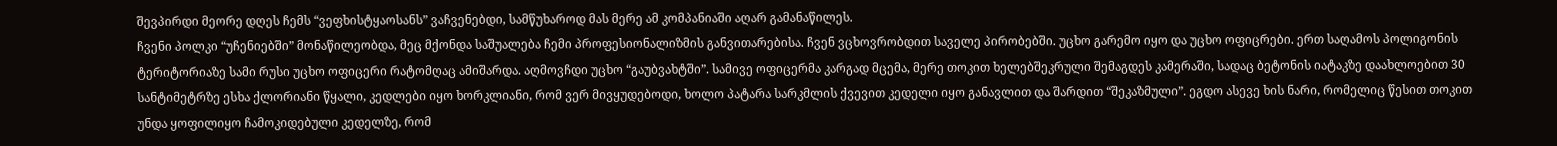შევპირდი მეორე დღეს ჩემს “ვეფხისტყაოსანს” ვაჩვენებდი, სამწუხაროდ მას მერე ამ კომპანიაში აღარ გამანაწილეს.
ჩვენი პოლკი “უჩენიებში” მონაწილეობდა, მეც მქონდა საშუალება ჩემი პროფესიონალიზმის განვითარებისა. ჩვენ ვცხოვრობდით საველე პირობებში. უცხო გარემო იყო და უცხო ოფიცრები. ერთ საღამოს პოლიგონის ტერიტორიაზე სამი რუსი უცხო ოფიცერი რატომღაც ამიშარდა. აღმოვჩდი უცხო “გაუბვახტში”. სამივე ოფიცერმა კარგად მცემა, მერე თოკით ხელებშეკრული შემაგდეს კამერაში, სადაც ბეტონის იატაკზე დაახლოებით 30 სანტიმეტრზე ესხა ქლორიანი წყალი, კედლები იყო ხორკლიანი, რომ ვერ მივყუდებოდი, ხოლო პატარა სარკმლის ქვევით კედელი იყო განავლით და შარდით “შეკაზმული”. ეგდო ასევე ხის ნარი, რომელიც წესით თოკით უნდა ყოფილიყო ჩამოკიდებული კედელზე, რომ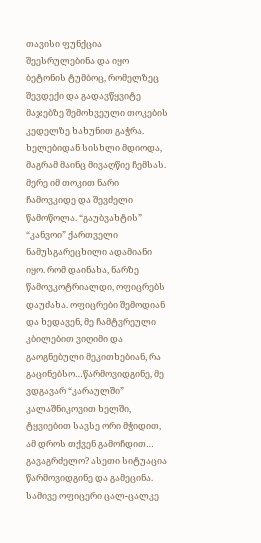თავისი ფუნქცია შეესრულებინა და იყო ბეტონის ტუმბოც, რომელზეც შევდექი და გადავწყვიტე მაჯებზე შემოხვეული თოკების კედელზე ხახუნით გაჭრა. ხელებიდან სისხლი მდიოდა, მაგრამ მაინც მივაღწიე ჩემსას. მერე იმ თოკით ნარი ჩამოვკიდე და შევძელი წამოწოლა. “გაუბვახტის” “კანვოი” ქართველი ნამუსგარეცხილი ადამიანი იყო. რომ დაინახა, ნარზე წამოვკოტრიალდი, ოფიცრებს დაუძახა. ოფიცრები შემოდიან და ხედავენ, მე ჩამტვრეული კბილებით ვიღიმი და გაოგნებული მეკითხებიან, რა გაცინებსო…წარმოვიდგინე, მე ვდგავარ “კარაულში” კალაშნიკოვით ხელში, ტყვიებით სავსე ორი მჭიდით, ამ დროს თქვენ გამოჩდით… გავაგრძელო? ასეთი სიტუაცია წარმოვიდგინე და გამეცინა. სამივე ოფიცერი ცალ-ცალკე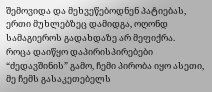შემოვიდა და მეხვეწებოდნენ პატიებას, ერთი მუხლებზეც დამიდგა, ოღონდ სამაგიეროს გადახდაზე არ მეფიქრა.
როცა დაიწყო დაპირისპირებები “ძედავშინის” გამო, ჩემი პირობა იყო ასეთი, მე ჩემს გასაკეთებელს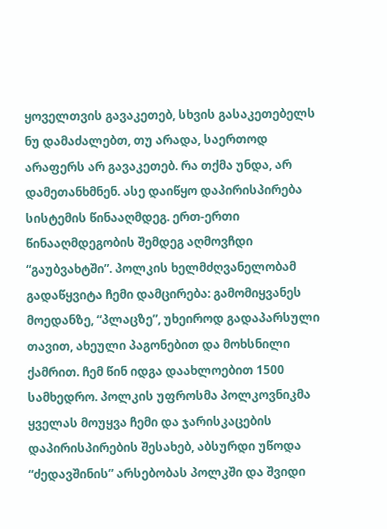ყოველთვის გავაკეთებ, სხვის გასაკეთებელს ნუ დამაძალებთ, თუ არადა, საერთოდ არაფერს არ გავაკეთებ. რა თქმა უნდა, არ დამეთანხმნენ. ასე დაიწყო დაპირისპირება სისტემის წინააღმდეგ. ერთ-ერთი წინააღმდეგობის შემდეგ აღმოვჩდი “გაუბვახტში”. პოლკის ხელმძღვანელობამ გადაწყვიტა ჩემი დამცირება: გამომიყვანეს მოედანზე, “პლაცზე”, უხეიროდ გადაპარსული თავით, ახეული პაგონებით და მოხსნილი ქამრით. ჩემ წინ იდგა დაახლოებით 1500 სამხედრო. პოლკის უფროსმა პოლკოვნიკმა ყველას მოუყვა ჩემი და ჯარისკაცების დაპირისპირების შესახებ, აბსურდი უწოდა “ძედავშინის” არსებობას პოლკში და შვიდი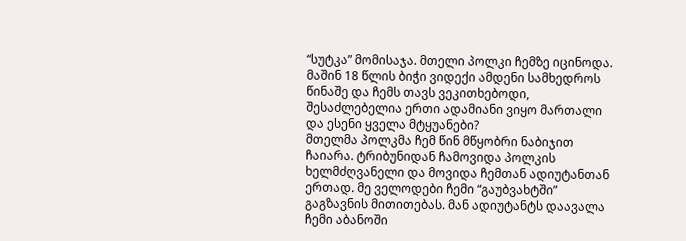“სუტკა” მომისაჯა. მთელი პოლკი ჩემზე იცინოდა. მაშინ 18 წლის ბიჭი ვიდექი ამდენი სამხედროს წინაშე და ჩემს თავს ვეკითხებოდი, შესაძლებელია ერთი ადამიანი ვიყო მართალი და ესენი ყველა მტყუანები?
მთელმა პოლკმა ჩემ წინ მწყობრი ნაბიჯით ჩაიარა. ტრიბუნიდან ჩამოვიდა პოლკის ხელმძღვანელი და მოვიდა ჩემთან ადიუტანთან ერთად. მე ველოდები ჩემი “გაუბვახტში” გაგზავნის მითითებას. მან ადიუტანტს დაავალა ჩემი აბანოში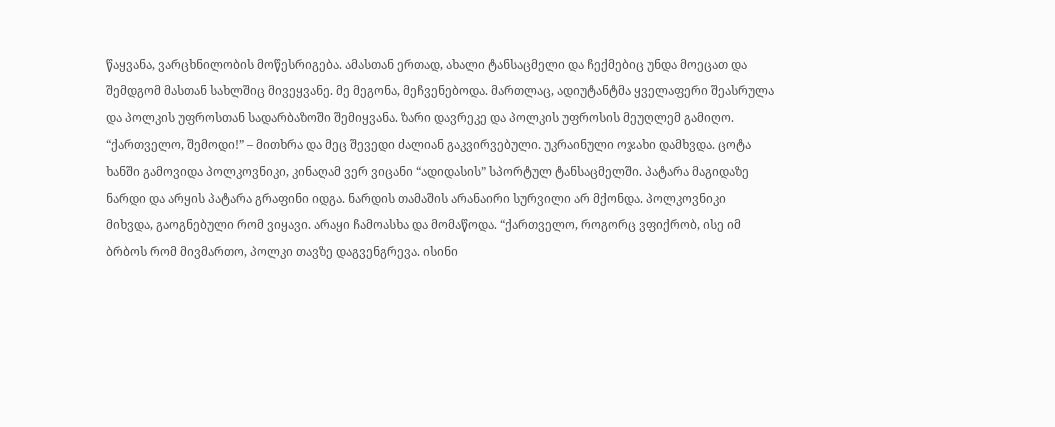წაყვანა, ვარცხნილობის მოწესრიგება. ამასთან ერთად, ახალი ტანსაცმელი და ჩექმებიც უნდა მოეცათ და შემდგომ მასთან სახლშიც მივეყვანე. მე მეგონა, მეჩვენებოდა. მართლაც, ადიუტანტმა ყველაფერი შეასრულა და პოლკის უფროსთან სადარბაზოში შემიყვანა. ზარი დავრეკე და პოლკის უფროსის მეუღლემ გამიღო. “ქართველო, შემოდი!” – მითხრა და მეც შევედი ძალიან გაკვირვებული. უკრაინული ოჯახი დამხვდა. ცოტა ხანში გამოვიდა პოლკოვნიკი, კინაღამ ვერ ვიცანი “ადიდასის” სპორტულ ტანსაცმელში. პატარა მაგიდაზე ნარდი და არყის პატარა გრაფინი იდგა. ნარდის თამაშის არანაირი სურვილი არ მქონდა. პოლკოვნიკი მიხვდა, გაოგნებული რომ ვიყავი. არაყი ჩამოასხა და მომაწოდა. “ქართველო, როგორც ვფიქრობ, ისე იმ ბრბოს რომ მივმართო, პოლკი თავზე დაგვენგრევა. ისინი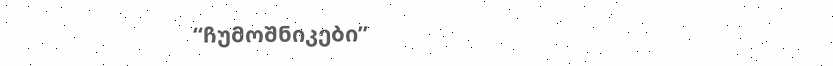“ჩუმოშნიკები”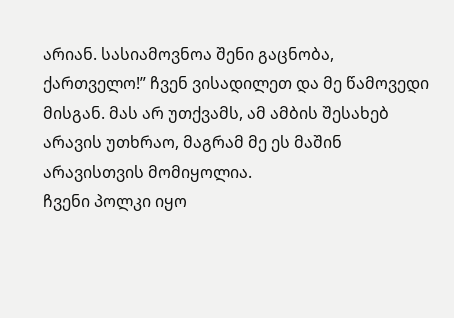არიან. სასიამოვნოა შენი გაცნობა, ქართველო!” ჩვენ ვისადილეთ და მე წამოვედი მისგან. მას არ უთქვამს, ამ ამბის შესახებ არავის უთხრაო, მაგრამ მე ეს მაშინ არავისთვის მომიყოლია.
ჩვენი პოლკი იყო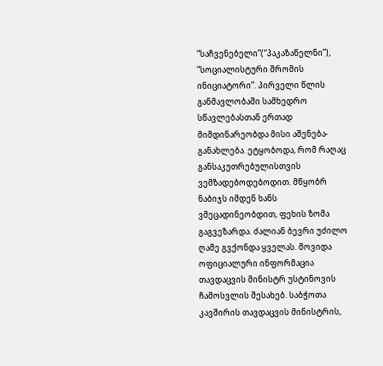“საჩვენებელი”(“პაკაზაწელნი”), “სოციალისტური შრომის ინიციატორი”. პირველი წლის განმავლობაში სამხედრო სწავლებასთან ერთად მიმდინარეობდა მისი აშენება-განახლება. ეტყობოდა, რომ რაღაც განსაკუთრებულისთვის ვემზადებოდებოდით. მწყობრ ნაბიჯს იმდენ ხანს ვმეცადინეობდით, ფეხის ზომა გაგვეზარდა. ძალიან ბევრი უძილო ღამე გვქონდა ყველას. მოვიდა ოფიციალური ინფორმაცია თავდაცვის მინისტრ უსტინოვის ჩამოსვლის შესახებ. საბჭოთა კავშირის თავდაცვის მინისტრის,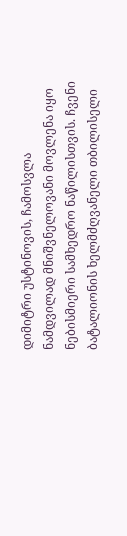დიმიტრი უსტინოვის, ჩამოსვლა ნამდვილად მნიშვნელოვანი მოვლენა იყო ნებისმიერი სამხედრო ნაწილისთვის. ჩვენი ბატალიონის ხელმძღვანელი თბილისელი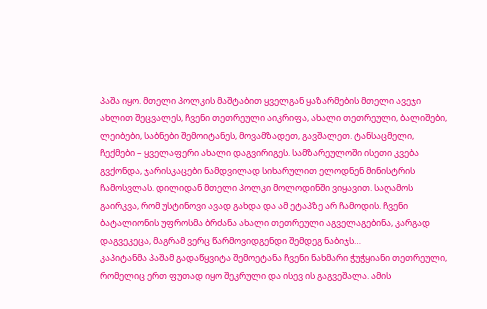პაშა იყო. მთელი პოლკის მაშტაბით ყველგან ყაზარმების მთელი ავეჯი ახლით შეცვალეს, ჩვენი თეთრეული აიკრიფა, ახალი თეთრეული, ბალიშები, ლეიბები, საბნები შემოიტანეს, მოვამზადეთ, გავშალეთ. ტანსაცმელი, ჩექმები – ყველაფერი ახალი დაგვირიგეს. სამზარეულოში ისეთი კვება გვქონდა, ჯარისკაცები ნამდვილად სიხარულით ელოდნენ მინისტრის ჩამოსვლას. დილიდან მთელი პოლკი მოლოდინში ვიყავით. საღამოს გაირკვა, რომ უსტინოვი ავად გახდა და ამ ეტაპზე არ ჩამოდის. ჩვენი ბატალიონის უფროსმა ბრძანა ახალი თეთრეული აგველაგებინა, კარგად დაგვეკეცა, მაგრამ ვერც წარმოვიდგენდი შემდეგ ნაბიჯს…
კაპიტანმა პაშამ გადაწყვიტა შემოეტანა ჩვენი ნახმარი ჭუჭყიანი თეთრეული, რომელიც ერთ ფუთად იყო შეკრული და ისევ ის გაგვეშალა. ამის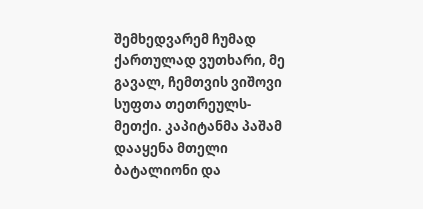შემხედვარემ ჩუმად ქართულად ვუთხარი, მე გავალ, ჩემთვის ვიშოვი სუფთა თეთრეულს-მეთქი. კაპიტანმა პაშამ დააყენა მთელი ბატალიონი და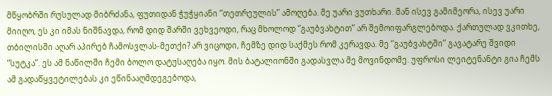მწყობრში რუსულად მიბრძანა, ფუთიდან ჭუჭყიანი “თეთრეულის” ამოღება. მე უარი ვუთხარი. მან ისევ გამიმეორა, ისევ უარი მიიღო, ეს კი იმას ნიშნავდა, რომ დიდ შარში ვეხვეოდი, რაც მხოლოდ “გაუბვახტით” არ შემოიფარგლებოდა. ქართულად ვკითხე, თბილისში აღარ აპირებ ჩამოსვლას-მეთქი? არ ვიცოდი, ჩემზე დიდ საქმეს რომ კერავდა. მე “გაუბვახტში” გავატარე შვიდი “სუტკა”. ეს ამ ნაწილში ჩემი ბოლო დატუსაღება იყო. მის ბატალიონში გადასვლა მე მოვინდომე. უფროსი ლეიტენანტი გია ჩემს ამ გადაწყვეტილებას კი ეწინააღმდეგებოდა,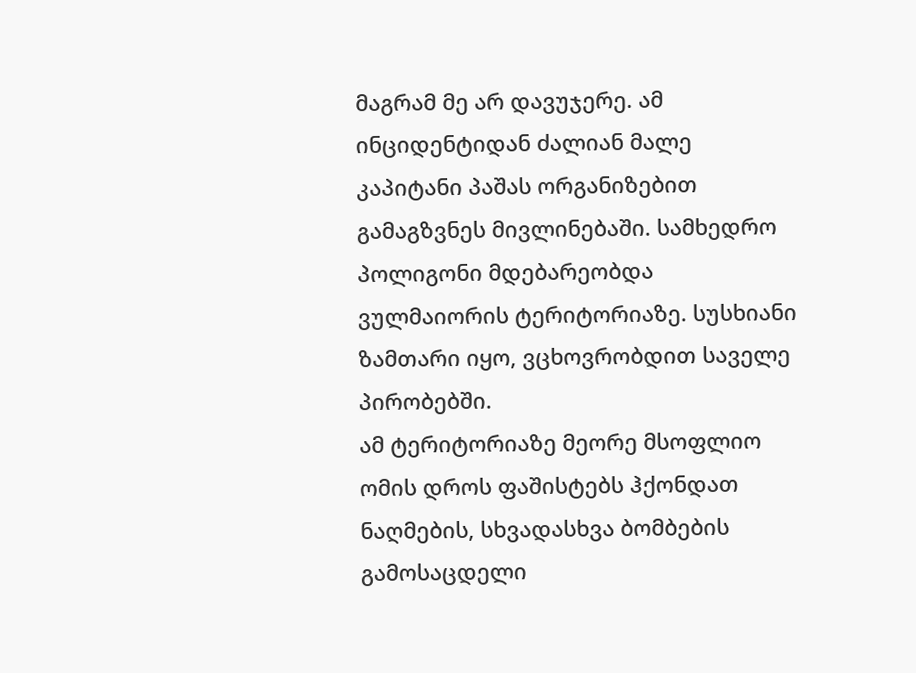მაგრამ მე არ დავუჯერე. ამ ინციდენტიდან ძალიან მალე კაპიტანი პაშას ორგანიზებით გამაგზვნეს მივლინებაში. სამხედრო პოლიგონი მდებარეობდა ვულმაიორის ტერიტორიაზე. სუსხიანი ზამთარი იყო, ვცხოვრობდით საველე პირობებში.
ამ ტერიტორიაზე მეორე მსოფლიო ომის დროს ფაშისტებს ჰქონდათ ნაღმების, სხვადასხვა ბომბების გამოსაცდელი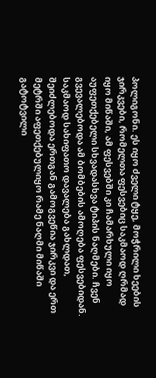პოლიგონი. ეს იყო ძველი ტყე, მოჭრილი ხეების ჯირკვები, რომელთა ფესვებიც საკმაოდ ღრმად იყო მიწაში, ამ ფესვებში კი ჩამარხული იყო აუფეთქებელი სხვადასხვა ტიპის ნაღმები. ჩვენ გვევალებოდა ამ ბომბების ამოღება ფესვებიდან. საკმაოდ სახიფათო დავალება გახლდათ, შეიძლებოდა ერთგან გამოგვეწია ჯირკვი და ერთ მეტრში აფეთქებულიყო რამე ნაღმი მიწაში გატოტვილი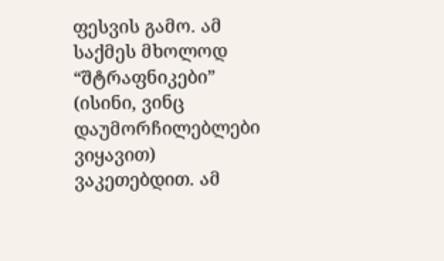ფესვის გამო. ამ საქმეს მხოლოდ “შტრაფნიკები” (ისინი, ვინც დაუმორჩილებლები ვიყავით) ვაკეთებდით. ამ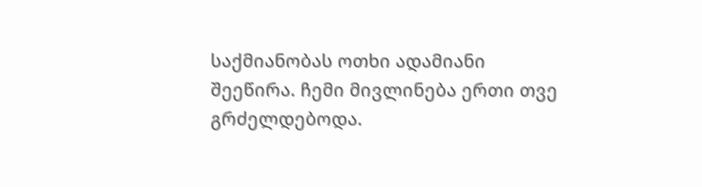საქმიანობას ოთხი ადამიანი შეეწირა. ჩემი მივლინება ერთი თვე გრძელდებოდა.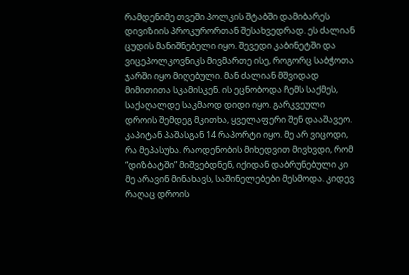რამდენიმე თვეში პოლკის შტაბში დამიბარეს დივიზიის პროკურორთან შესახვედრად. ეს ძალიან ცუდის მანიშნებელი იყო. შევედი კაბინეტში და ვიცეპოლკოვნიკს მივმართე ისე, როგორც საბჭოთა ჯარში იყო მიღებული. მან ძალიან მშვიდად მიმითითა სკამისკენ. ის ეცნობოდა ჩემს საქმეს, საქაღალდე საკმაოდ დიდი იყო. გარკვეული დროის შემდეგ მკითხა, ყველაფერი შენ დააშავეო. კაპიტან პაშასგან 14 რაპორტი იყო. მე არ ვიცოდი, რა მეპასუხა. რაოდენობის მიხედვით მივხვდი, რომ “დიზბატში” მიშვებდნენ, იქიდან დაბრუნებული კი მე არავინ მინახავს, საშინელებები მესმოდა. კიდევ რაღაც დროის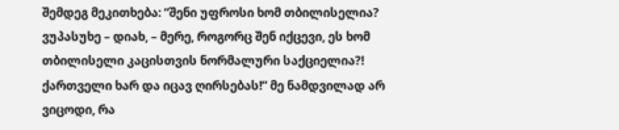შემდეგ მეკითხება: “შენი უფროსი ხომ თბილისელია? ვუპასუხე – დიახ, – მერე, როგორც შენ იქცევი, ეს ხომ თბილისელი კაცისთვის ნორმალური საქციელია?! ქართველი ხარ და იცავ ღირსებას!” მე ნამდვილად არ ვიცოდი, რა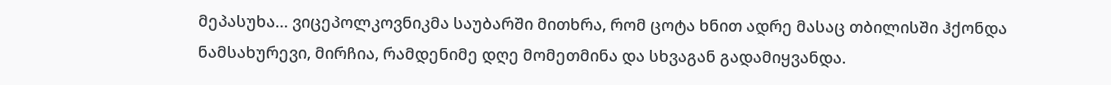მეპასუხა… ვიცეპოლკოვნიკმა საუბარში მითხრა, რომ ცოტა ხნით ადრე მასაც თბილისში ჰქონდა ნამსახურევი, მირჩია, რამდენიმე დღე მომეთმინა და სხვაგან გადამიყვანდა.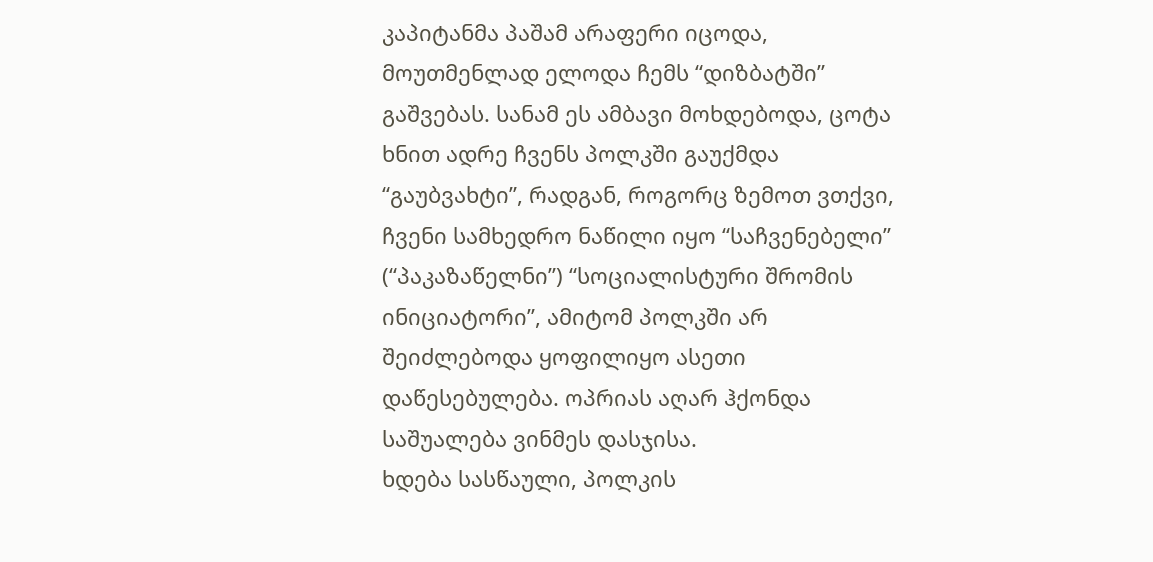კაპიტანმა პაშამ არაფერი იცოდა, მოუთმენლად ელოდა ჩემს “დიზბატში” გაშვებას. სანამ ეს ამბავი მოხდებოდა, ცოტა ხნით ადრე ჩვენს პოლკში გაუქმდა “გაუბვახტი”, რადგან, როგორც ზემოთ ვთქვი, ჩვენი სამხედრო ნაწილი იყო “საჩვენებელი” (“პაკაზაწელნი”) “სოციალისტური შრომის ინიციატორი”, ამიტომ პოლკში არ შეიძლებოდა ყოფილიყო ასეთი დაწესებულება. ოპრიას აღარ ჰქონდა საშუალება ვინმეს დასჯისა.
ხდება სასწაული, პოლკის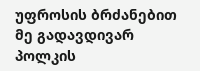უფროსის ბრძანებით მე გადავდივარ პოლკის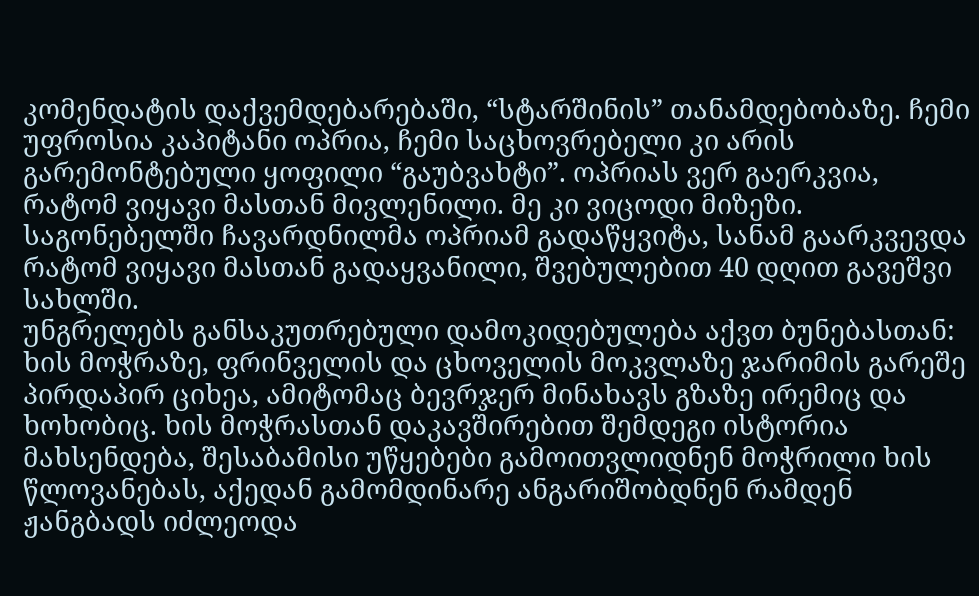კომენდატის დაქვემდებარებაში, “სტარშინის” თანამდებობაზე. ჩემი უფროსია კაპიტანი ოპრია, ჩემი საცხოვრებელი კი არის გარემონტებული ყოფილი “გაუბვახტი”. ოპრიას ვერ გაერკვია, რატომ ვიყავი მასთან მივლენილი. მე კი ვიცოდი მიზეზი. საგონებელში ჩავარდნილმა ოპრიამ გადაწყვიტა, სანამ გაარკვევდა რატომ ვიყავი მასთან გადაყვანილი, შვებულებით 40 დღით გავეშვი სახლში.
უნგრელებს განსაკუთრებული დამოკიდებულება აქვთ ბუნებასთან: ხის მოჭრაზე, ფრინველის და ცხოველის მოკვლაზე ჯარიმის გარეშე პირდაპირ ციხეა, ამიტომაც ბევრჯერ მინახავს გზაზე ირემიც და ხოხობიც. ხის მოჭრასთან დაკავშირებით შემდეგი ისტორია მახსენდება, შესაბამისი უწყებები გამოითვლიდნენ მოჭრილი ხის წლოვანებას, აქედან გამომდინარე ანგარიშობდნენ რამდენ ჟანგბადს იძლეოდა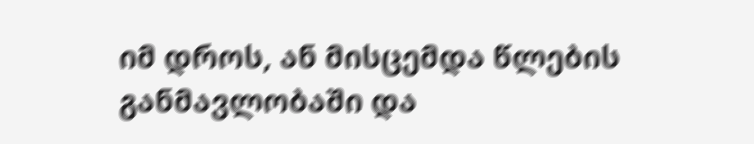იმ დროს, ან მისცემდა წლების განმავლობაში და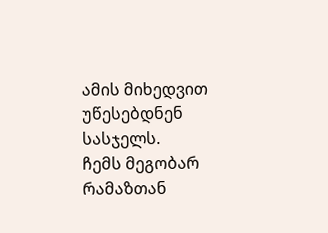ამის მიხედვით უწესებდნენ სასჯელს.
ჩემს მეგობარ რამაზთან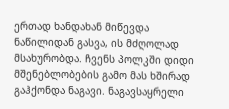ერთად ხანდახან მიწევდა ნაწილიდან გასვა, ის მძღოლად მსახურობდა. ჩვენს პოლკში დიდი მშენებლობების გამო მას ხშირად გაჰქონდა ნაგავი. ნაგავსაყრელი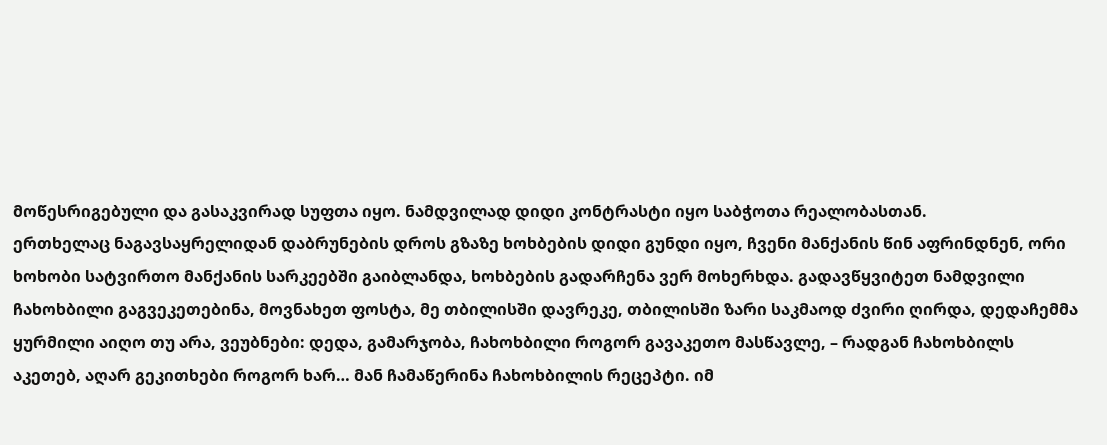მოწესრიგებული და გასაკვირად სუფთა იყო. ნამდვილად დიდი კონტრასტი იყო საბჭოთა რეალობასთან.
ერთხელაც ნაგავსაყრელიდან დაბრუნების დროს გზაზე ხოხბების დიდი გუნდი იყო, ჩვენი მანქანის წინ აფრინდნენ, ორი ხოხობი სატვირთო მანქანის სარკეებში გაიბლანდა, ხოხბების გადარჩენა ვერ მოხერხდა. გადავწყვიტეთ ნამდვილი ჩახოხბილი გაგვეკეთებინა, მოვნახეთ ფოსტა, მე თბილისში დავრეკე, თბილისში ზარი საკმაოდ ძვირი ღირდა, დედაჩემმა ყურმილი აიღო თუ არა, ვეუბნები: დედა, გამარჯობა, ჩახოხბილი როგორ გავაკეთო მასწავლე, – რადგან ჩახოხბილს აკეთებ, აღარ გეკითხები როგორ ხარ… მან ჩამაწერინა ჩახოხბილის რეცეპტი. იმ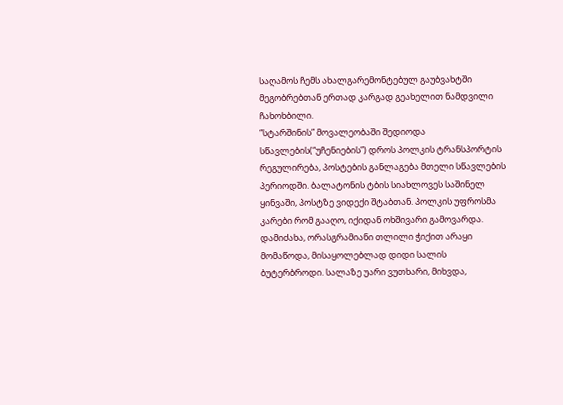საღამოს ჩემს ახალგარემონტებულ გაუბვახტში მეგობრებთან ერთად კარგად გეახელით ნამდვილი ჩახოხბილი.
“სტარშინის” მოვალეობაში შედიოდა სწავლების(“უჩენიების”) დროს პოლკის ტრანსპორტის რეგულირება, პოსტების განლაგება მთელი სწავლების პერიოდში. ბალატონის ტბის სიახლოვეს საშინელ ყინვაში, პოსტზე ვიდექი შტაბთან. პოლკის უფროსმა კარები რომ გააღო, იქიდან ოხშივარი გამოვარდა. დამიძახა, ორასგრამიანი თლილი ჭიქით არაყი მომაწოდა, მისაყოლებლად დიდი სალის ბუტერბროდი. სალაზე უარი ვუთხარი, მიხვდა,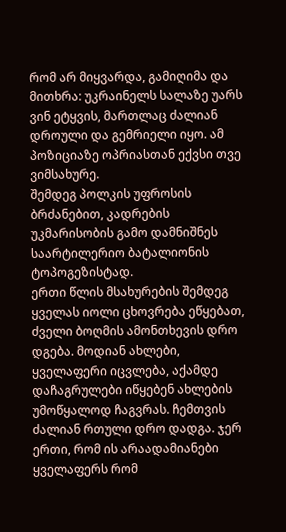რომ არ მიყვარდა, გამიღიმა და მითხრა: უკრაინელს სალაზე უარს ვინ ეტყვის, მართლაც ძალიან დროული და გემრიელი იყო. ამ პოზიციაზე ოპრიასთან ექვსი თვე ვიმსახურე.
შემდეგ პოლკის უფროსის ბრძანებით, კადრების უკმარისობის გამო დამნიშნეს საარტილერიო ბატალიონის ტოპოგეზისტად.
ერთი წლის მსახურების შემდეგ ყველას იოლი ცხოვრება ეწყებათ, ძველი ბოღმის ამონთხევის დრო დგება. მოდიან ახლები, ყველაფერი იცვლება, აქამდე დაჩაგრულები იწყებენ ახლების უმოწყალოდ ჩაგვრას. ჩემთვის ძალიან რთული დრო დადგა. ჯერ ერთი, რომ ის არაადამიანები ყველაფერს რომ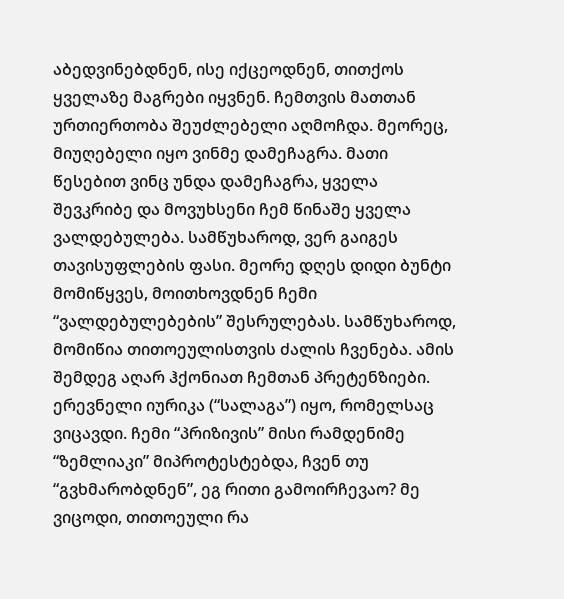აბედვინებდნენ, ისე იქცეოდნენ, თითქოს ყველაზე მაგრები იყვნენ. ჩემთვის მათთან ურთიერთობა შეუძლებელი აღმოჩდა. მეორეც, მიუღებელი იყო ვინმე დამეჩაგრა. მათი წესებით ვინც უნდა დამეჩაგრა, ყველა შევკრიბე და მოვუხსენი ჩემ წინაშე ყველა ვალდებულება. სამწუხაროდ, ვერ გაიგეს თავისუფლების ფასი. მეორე დღეს დიდი ბუნტი მომიწყვეს, მოითხოვდნენ ჩემი “ვალდებულებების” შესრულებას. სამწუხაროდ, მომიწია თითოეულისთვის ძალის ჩვენება. ამის შემდეგ აღარ ჰქონიათ ჩემთან პრეტენზიები.
ერევნელი იურიკა (“სალაგა”) იყო, რომელსაც ვიცავდი. ჩემი “პრიზივის” მისი რამდენიმე “ზემლიაკი” მიპროტესტებდა, ჩვენ თუ “გვხმარობდნენ”, ეგ რითი გამოირჩევაო? მე ვიცოდი, თითოეული რა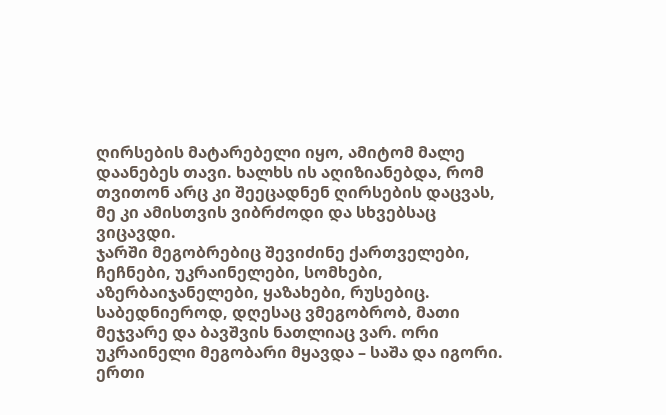ღირსების მატარებელი იყო, ამიტომ მალე დაანებეს თავი. ხალხს ის აღიზიანებდა, რომ თვითონ არც კი შეეცადნენ ღირსების დაცვას, მე კი ამისთვის ვიბრძოდი და სხვებსაც ვიცავდი.
ჯარში მეგობრებიც შევიძინე ქართველები, ჩეჩნები, უკრაინელები, სომხები, აზერბაიჯანელები, ყაზახები, რუსებიც. საბედნიეროდ, დღესაც ვმეგობრობ, მათი მეჯვარე და ბავშვის ნათლიაც ვარ. ორი უკრაინელი მეგობარი მყავდა – საშა და იგორი. ერთი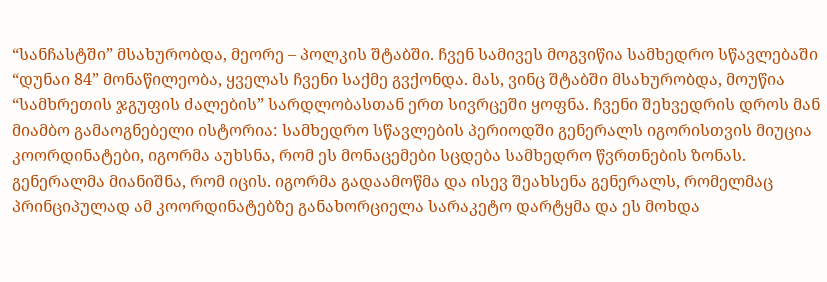“სანჩასტში” მსახურობდა, მეორე – პოლკის შტაბში. ჩვენ სამივეს მოგვიწია სამხედრო სწავლებაში “დუნაი 84” მონაწილეობა, ყველას ჩვენი საქმე გვქონდა. მას, ვინც შტაბში მსახურობდა, მოუწია “სამხრეთის ჯგუფის ძალების” სარდლობასთან ერთ სივრცეში ყოფნა. ჩვენი შეხვედრის დროს მან მიამბო გამაოგნებელი ისტორია: სამხედრო სწავლების პერიოდში გენერალს იგორისთვის მიუცია კოორდინატები, იგორმა აუხსნა, რომ ეს მონაცემები სცდება სამხედრო წვრთნების ზონას. გენერალმა მიანიშნა, რომ იცის. იგორმა გადაამოწმა და ისევ შეახსენა გენერალს, რომელმაც პრინციპულად ამ კოორდინატებზე განახორციელა სარაკეტო დარტყმა და ეს მოხდა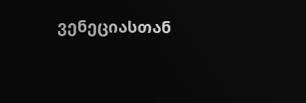ვენეციასთან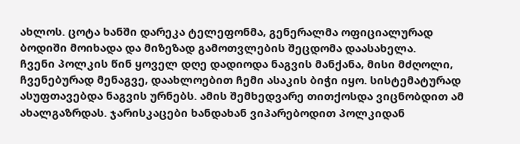ახლოს. ცოტა ხანში დარეკა ტელეფონმა, გენერალმა ოფიციალურად ბოდიში მოიხადა და მიზეზად გამოთვლების შეცდომა დაასახელა.
ჩვენი პოლკის წინ ყოველ დღე დადიოდა ნაგვის მანქანა, მისი მძღოლი, ჩვენებურად მენაგვე, დაახლოებით ჩემი ასაკის ბიჭი იყო. სისტემატურად ასუფთავებდა ნაგვის ურნებს. ამის შემხედვარე თითქოსდა ვიცნობდით ამ ახალგაზრდას. ჯარისკაცები ხანდახან ვიპარებოდით პოლკიდან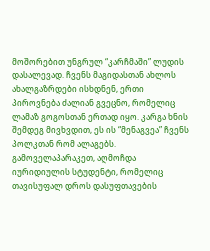მოშორებით უნგრულ “კარჩმაში” ლუდის დასალევად. ჩვენს მაგიდასთან ახლოს ახალგაზრდები ისხდნენ, ერთი პიროვნება ძალიან გვეცნო, რომელიც ლამაზ გოგოსთან ერთად იყო. კარგა ხნის შემდეგ მივხვდით, ეს ის “მენაგვეა” ჩვენს პოლკთან რომ ალაგებს. გამოველაპარაკეთ, აღმოჩდა იურიდიულის სტუდენტი, რომელიც თავისუფალ დროს დასუფთავების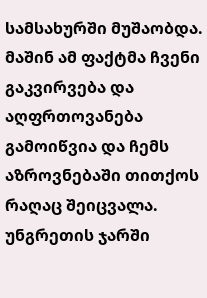სამსახურში მუშაობდა. მაშინ ამ ფაქტმა ჩვენი გაკვირვება და აღფრთოვანება გამოიწვია და ჩემს აზროვნებაში თითქოს რაღაც შეიცვალა.
უნგრეთის ჯარში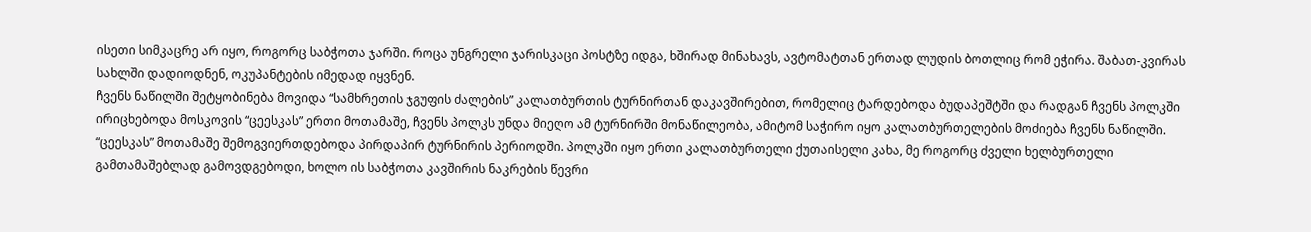ისეთი სიმკაცრე არ იყო, როგორც საბჭოთა ჯარში. როცა უნგრელი ჯარისკაცი პოსტზე იდგა, ხშირად მინახავს, ავტომატთან ერთად ლუდის ბოთლიც რომ ეჭირა. შაბათ-კვირას სახლში დადიოდნენ, ოკუპანტების იმედად იყვნენ.
ჩვენს ნაწილში შეტყობინება მოვიდა “სამხრეთის ჯგუფის ძალების” კალათბურთის ტურნირთან დაკავშირებით, რომელიც ტარდებოდა ბუდაპეშტში და რადგან ჩვენს პოლკში ირიცხებოდა მოსკოვის “ცეესკას” ერთი მოთამაშე, ჩვენს პოლკს უნდა მიეღო ამ ტურნირში მონაწილეობა, ამიტომ საჭირო იყო კალათბურთელების მოძიება ჩვენს ნაწილში. “ცეესკას” მოთამაშე შემოგვიერთდებოდა პირდაპირ ტურნირის პერიოდში. პოლკში იყო ერთი კალათბურთელი ქუთაისელი კახა, მე როგორც ძველი ხელბურთელი გამთამაშებლად გამოვდგებოდი, ხოლო ის საბჭოთა კავშირის ნაკრების წევრი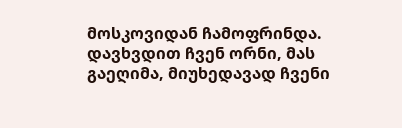მოსკოვიდან ჩამოფრინდა. დავხვდით ჩვენ ორნი, მას გაეღიმა, მიუხედავად ჩვენი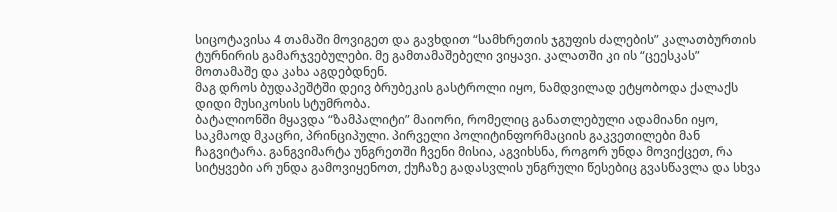სიცოტავისა 4 თამაში მოვიგეთ და გავხდით “სამხრეთის ჯგუფის ძალების” კალათბურთის ტურნირის გამარჯვებულები. მე გამთამაშებელი ვიყავი. კალათში კი ის “ცეესკას” მოთამაშე და კახა აგდებდნენ.
მაგ დროს ბუდაპეშტში დეივ ბრუბეკის გასტროლი იყო, ნამდვილად ეტყობოდა ქალაქს დიდი მუსიკოსის სტუმრობა.
ბატალიონში მყავდა “ზამპალიტი” მაიორი, რომელიც განათლებული ადამიანი იყო, საკმაოდ მკაცრი, პრინციპული. პირველი პოლიტინფორმაციის გაკვეთილები მან ჩაგვიტარა. განგვიმარტა უნგრეთში ჩვენი მისია, აგვიხსნა, როგორ უნდა მოვიქცეთ, რა სიტყვები არ უნდა გამოვიყენოთ, ქუჩაზე გადასვლის უნგრული წესებიც გვასწავლა და სხვა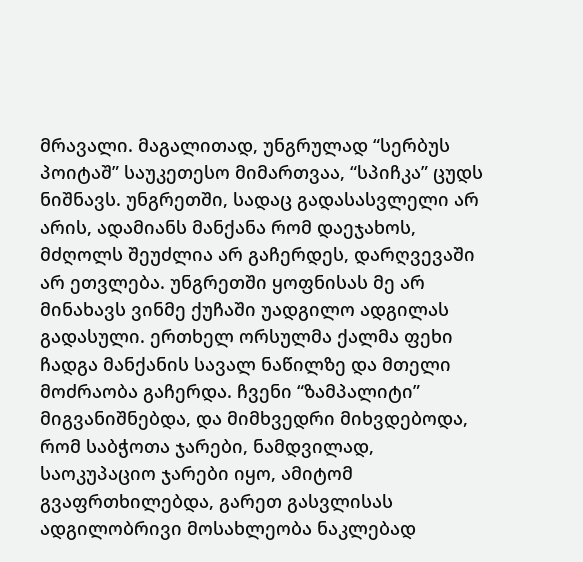მრავალი. მაგალითად, უნგრულად “სერბუს პოიტაშ” საუკეთესო მიმართვაა, “სპიჩკა” ცუდს ნიშნავს. უნგრეთში, სადაც გადასასვლელი არ არის, ადამიანს მანქანა რომ დაეჯახოს, მძღოლს შეუძლია არ გაჩერდეს, დარღვევაში არ ეთვლება. უნგრეთში ყოფნისას მე არ მინახავს ვინმე ქუჩაში უადგილო ადგილას გადასული. ერთხელ ორსულმა ქალმა ფეხი ჩადგა მანქანის სავალ ნაწილზე და მთელი მოძრაობა გაჩერდა. ჩვენი “ზამპალიტი” მიგვანიშნებდა, და მიმხვედრი მიხვდებოდა, რომ საბჭოთა ჯარები, ნამდვილად, საოკუპაციო ჯარები იყო, ამიტომ გვაფრთხილებდა, გარეთ გასვლისას ადგილობრივი მოსახლეობა ნაკლებად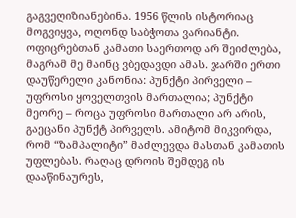გაგვეღიზიანებინა. 1956 წლის ისტორიაც მოგვიყვა, ოღონდ საბჭოთა ვარიანტი.
ოფიცრებთან კამათი საერთოდ არ შეიძლება, მაგრამ მე მაინც ვბედავდი ამას. ჯარში ერთი დაუწერელი კანონია: პუნქტი პირველი – უფროსი ყოველთვის მართალია; პუნქტი მეორე – როცა უფროსი მართალი არ არის, გაეცანი პუნქტ პირველს. ამიტომ მიკვირდა, რომ “ზამპალიტი” მაძლევდა მასთან კამათის უფლებას. რაღაც დროის შემდეგ ის დააწინაურეს,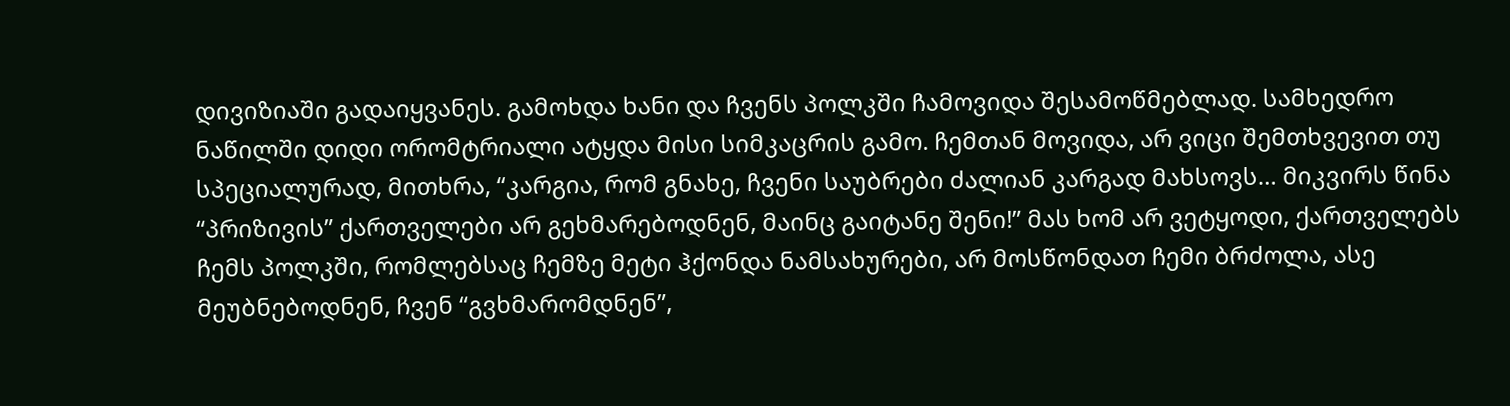დივიზიაში გადაიყვანეს. გამოხდა ხანი და ჩვენს პოლკში ჩამოვიდა შესამოწმებლად. სამხედრო ნაწილში დიდი ორომტრიალი ატყდა მისი სიმკაცრის გამო. ჩემთან მოვიდა, არ ვიცი შემთხვევით თუ სპეციალურად, მითხრა, “კარგია, რომ გნახე, ჩვენი საუბრები ძალიან კარგად მახსოვს… მიკვირს წინა “პრიზივის” ქართველები არ გეხმარებოდნენ, მაინც გაიტანე შენი!” მას ხომ არ ვეტყოდი, ქართველებს ჩემს პოლკში, რომლებსაც ჩემზე მეტი ჰქონდა ნამსახურები, არ მოსწონდათ ჩემი ბრძოლა, ასე მეუბნებოდნენ, ჩვენ “გვხმარომდნენ”,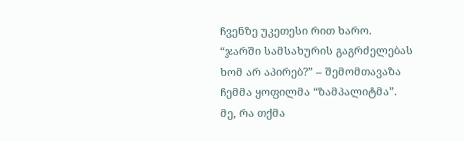ჩვენზე უკეთესი რით ხარო.
“ჯარში სამსახურის გაგრძელებას ხომ არ აპირებ?” – შემომთავაზა ჩემმა ყოფილმა “ზამპალიტმა”. მე, რა თქმა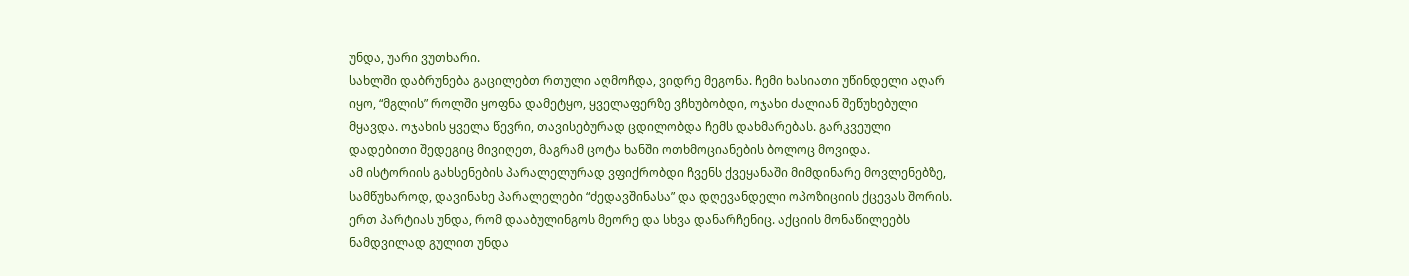უნდა, უარი ვუთხარი.
სახლში დაბრუნება გაცილებთ რთული აღმოჩდა, ვიდრე მეგონა. ჩემი ხასიათი უწინდელი აღარ იყო, “მგლის” როლში ყოფნა დამეტყო, ყველაფერზე ვჩხუბობდი, ოჯახი ძალიან შეწუხებული მყავდა. ოჯახის ყველა წევრი, თავისებურად ცდილობდა ჩემს დახმარებას. გარკვეული დადებითი შედეგიც მივიღეთ, მაგრამ ცოტა ხანში ოთხმოციანების ბოლოც მოვიდა.
ამ ისტორიის გახსენების პარალელურად ვფიქრობდი ჩვენს ქვეყანაში მიმდინარე მოვლენებზე, სამწუხაროდ, დავინახე პარალელები “ძედავშინასა” და დღევანდელი ოპოზიციის ქცევას შორის. ერთ პარტიას უნდა, რომ დააბულინგოს მეორე და სხვა დანარჩენიც. აქციის მონაწილეებს ნამდვილად გულით უნდა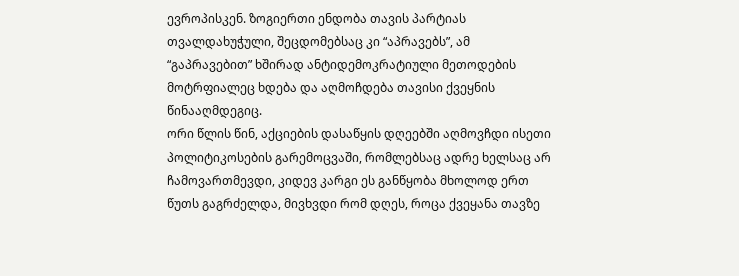ევროპისკენ. ზოგიერთი ენდობა თავის პარტიას თვალდახუჭული, შეცდომებსაც კი “აპრავებს”, ამ “გაპრავებით” ხშირად ანტიდემოკრატიული მეთოდების მოტრფიალეც ხდება და აღმოჩდება თავისი ქვეყნის წინააღმდეგიც.
ორი წლის წინ, აქციების დასაწყის დღეებში აღმოვჩდი ისეთი პოლიტიკოსების გარემოცვაში, რომლებსაც ადრე ხელსაც არ ჩამოვართმევდი, კიდევ კარგი ეს განწყობა მხოლოდ ერთ წუთს გაგრძელდა, მივხვდი რომ დღეს, როცა ქვეყანა თავზე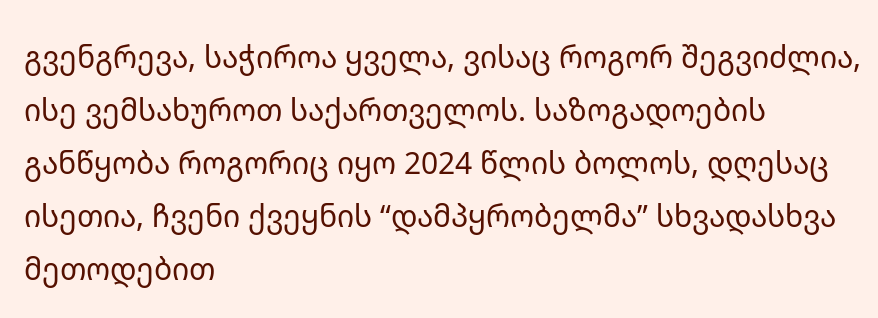გვენგრევა, საჭიროა ყველა, ვისაც როგორ შეგვიძლია, ისე ვემსახუროთ საქართველოს. საზოგადოების განწყობა როგორიც იყო 2024 წლის ბოლოს, დღესაც ისეთია, ჩვენი ქვეყნის “დამპყრობელმა” სხვადასხვა მეთოდებით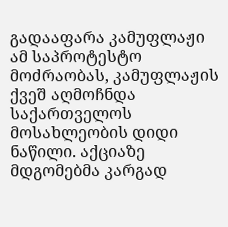გადააფარა კამუფლაჟი ამ საპროტესტო მოძრაობას, კამუფლაჟის ქვეშ აღმოჩნდა საქართველოს მოსახლეობის დიდი ნაწილი. აქციაზე მდგომებმა კარგად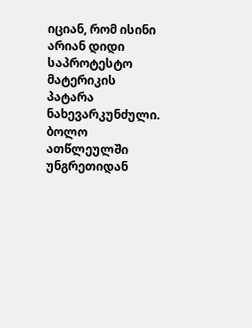იციან, რომ ისინი არიან დიდი საპროტესტო მატერიკის პატარა ნახევარკუნძული.
ბოლო ათწლეულში უნგრეთიდან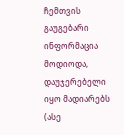ჩემთვის გაუგებარი ინფორმაცია მოდიოდა, დაუჯერებელი იყო მადიარებს (ასე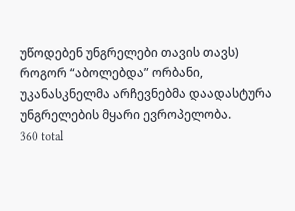უწოდებენ უნგრელები თავის თავს) როგორ “აბოლებდა” ორბანი, უკანასკნელმა არჩევნებმა დაადასტურა უნგრელების მყარი ევროპელობა.
360 total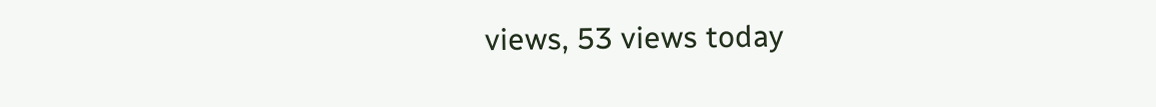views, 53 views today